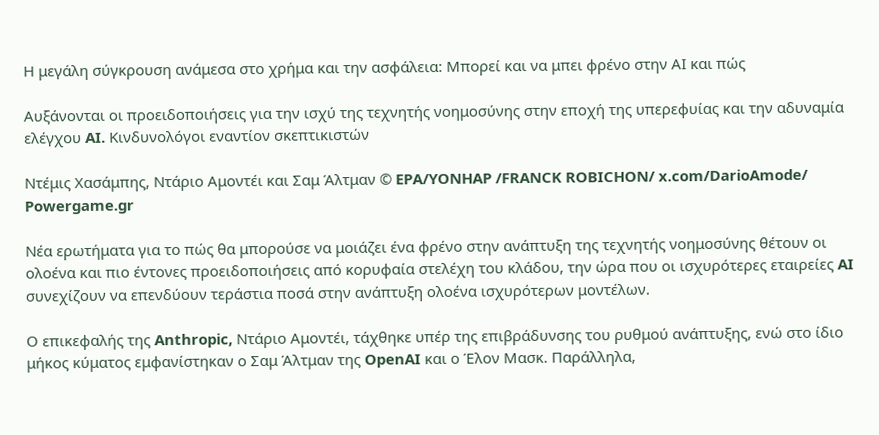Η μεγάλη σύγκρουση ανάμεσα στο χρήμα και την ασφάλεια: Μπορεί και να μπει φρένο στην ΑΙ και πώς

Αυξάνονται οι προειδοποιήσεις για την ισχύ της τεχνητής νοημοσύνης στην εποχή της υπερεφυίας και την αδυναμία ελέγχου AI. Κινδυνολόγοι εναντίον σκεπτικιστών

Ντέμις Χασάμπης, Ντάριο Αμοντέι και Σαμ Άλτμαν © EPA/YONHAP /FRANCK ROBICHON/ x.com/DarioAmode/ Powergame.gr

Νέα ερωτήματα για το πώς θα μπορούσε να μοιάζει ένα φρένο στην ανάπτυξη της τεχνητής νοημοσύνης θέτουν οι ολοένα και πιο έντονες προειδοποιήσεις από κορυφαία στελέχη του κλάδου, την ώρα που οι ισχυρότερες εταιρείες AI συνεχίζουν να επενδύουν τεράστια ποσά στην ανάπτυξη ολοένα ισχυρότερων μοντέλων.

Ο επικεφαλής της Anthropic, Ντάριο Αμοντέι, τάχθηκε υπέρ της επιβράδυνσης του ρυθμού ανάπτυξης, ενώ στο ίδιο μήκος κύματος εμφανίστηκαν ο Σαμ Άλτμαν της OpenAI και ο Έλον Μασκ. Παράλληλα,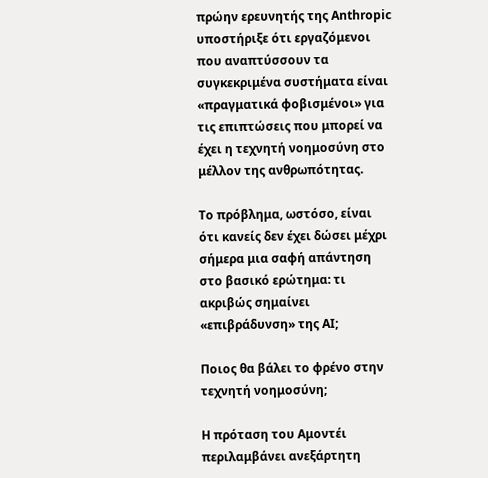πρώην ερευνητής της Anthropic υποστήριξε ότι εργαζόμενοι που αναπτύσσουν τα συγκεκριμένα συστήματα είναι «πραγματικά φοβισμένοι» για τις επιπτώσεις που μπορεί να έχει η τεχνητή νοημοσύνη στο μέλλον της ανθρωπότητας.

Το πρόβλημα, ωστόσο, είναι ότι κανείς δεν έχει δώσει μέχρι σήμερα μια σαφή απάντηση στο βασικό ερώτημα: τι ακριβώς σημαίνει «επιβράδυνση» της AI;

Ποιος θα βάλει το φρένο στην τεχνητή νοημοσύνη;

Η πρόταση του Αμοντέι περιλαμβάνει ανεξάρτητη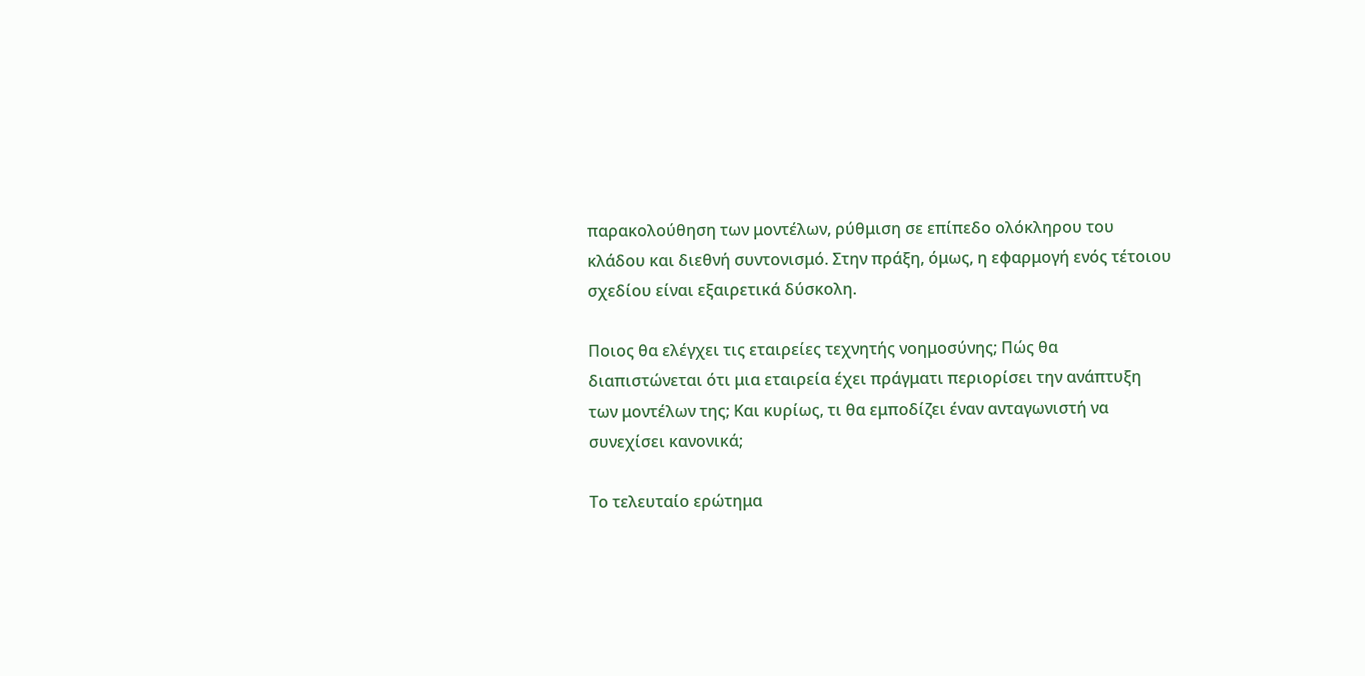παρακολούθηση των μοντέλων, ρύθμιση σε επίπεδο ολόκληρου του κλάδου και διεθνή συντονισμό. Στην πράξη, όμως, η εφαρμογή ενός τέτοιου σχεδίου είναι εξαιρετικά δύσκολη.

Ποιος θα ελέγχει τις εταιρείες τεχνητής νοημοσύνης; Πώς θα διαπιστώνεται ότι μια εταιρεία έχει πράγματι περιορίσει την ανάπτυξη των μοντέλων της; Και κυρίως, τι θα εμποδίζει έναν ανταγωνιστή να συνεχίσει κανονικά;

Το τελευταίο ερώτημα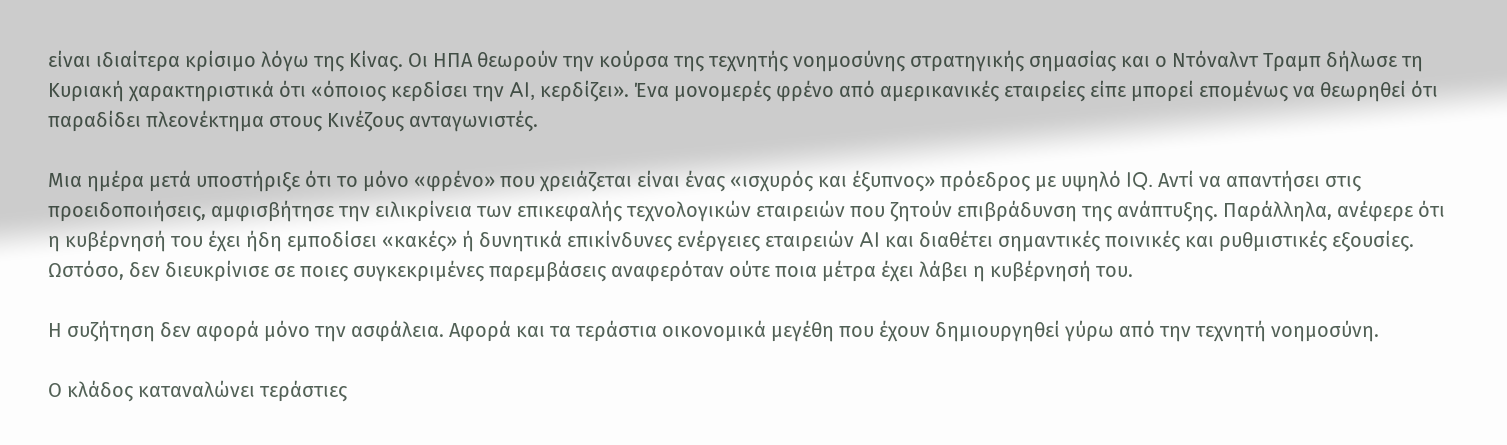είναι ιδιαίτερα κρίσιμο λόγω της Κίνας. Οι ΗΠΑ θεωρούν την κούρσα της τεχνητής νοημοσύνης στρατηγικής σημασίας και ο Ντόναλντ Τραμπ δήλωσε τη Κυριακή χαρακτηριστικά ότι «όποιος κερδίσει την AI, κερδίζει». Ένα μονομερές φρένο από αμερικανικές εταιρείες είπε μπορεί επομένως να θεωρηθεί ότι παραδίδει πλεονέκτημα στους Κινέζους ανταγωνιστές.

Μια ημέρα μετά υποστήριξε ότι το μόνο «φρένο» που χρειάζεται είναι ένας «ισχυρός και έξυπνος» πρόεδρος με υψηλό IQ. Αντί να απαντήσει στις προειδοποιήσεις, αμφισβήτησε την ειλικρίνεια των επικεφαλής τεχνολογικών εταιρειών που ζητούν επιβράδυνση της ανάπτυξης. Παράλληλα, ανέφερε ότι η κυβέρνησή του έχει ήδη εμποδίσει «κακές» ή δυνητικά επικίνδυνες ενέργειες εταιρειών AI και διαθέτει σημαντικές ποινικές και ρυθμιστικές εξουσίες. Ωστόσο, δεν διευκρίνισε σε ποιες συγκεκριμένες παρεμβάσεις αναφερόταν ούτε ποια μέτρα έχει λάβει η κυβέρνησή του.

Η συζήτηση δεν αφορά μόνο την ασφάλεια. Αφορά και τα τεράστια οικονομικά μεγέθη που έχουν δημιουργηθεί γύρω από την τεχνητή νοημοσύνη.

Ο κλάδος καταναλώνει τεράστιες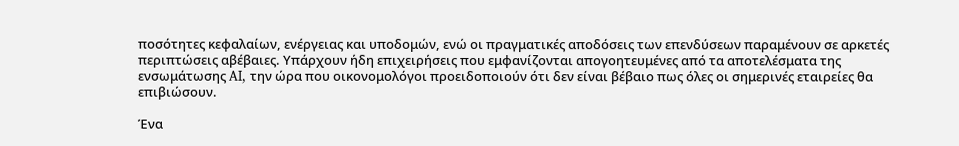ποσότητες κεφαλαίων, ενέργειας και υποδομών, ενώ οι πραγματικές αποδόσεις των επενδύσεων παραμένουν σε αρκετές περιπτώσεις αβέβαιες. Υπάρχουν ήδη επιχειρήσεις που εμφανίζονται απογοητευμένες από τα αποτελέσματα της ενσωμάτωσης AI, την ώρα που οικονομολόγοι προειδοποιούν ότι δεν είναι βέβαιο πως όλες οι σημερινές εταιρείες θα επιβιώσουν.

Ένα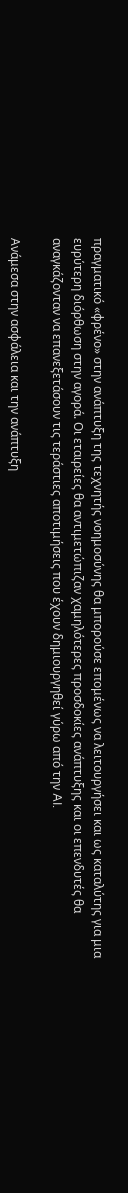πραγματικό «φρένο» στην ανάπτυξη της τεχνητής νοημοσύνης θα μπορούσε επομένως να λειτουργήσει και ως καταλύτης για μια ευρύτερη διόρθωση στην αγορά. Οι εταιρείες θα αντιμετώπιζαν χαμηλότερες προσδοκίες ανάπτυξης και οι επενδυτές θα αναγκάζονταν να επανεξετάσουν τις τεράστιες αποτιμήσεις που έχουν δημιουργηθεί γύρω από την AI.

Ανάμεσα στην ασφάλεια και την ανάπτυξη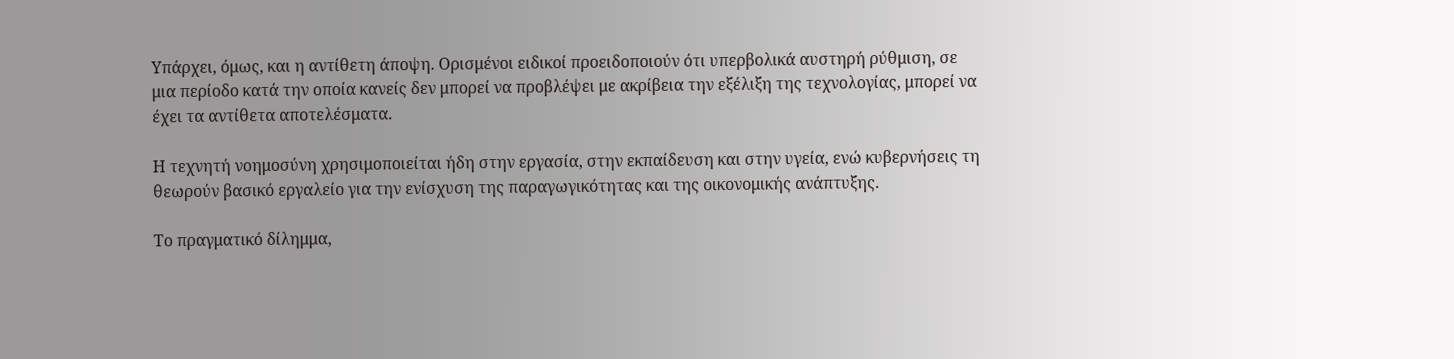Υπάρχει, όμως, και η αντίθετη άποψη. Ορισμένοι ειδικοί προειδοποιούν ότι υπερβολικά αυστηρή ρύθμιση, σε μια περίοδο κατά την οποία κανείς δεν μπορεί να προβλέψει με ακρίβεια την εξέλιξη της τεχνολογίας, μπορεί να έχει τα αντίθετα αποτελέσματα.

Η τεχνητή νοημοσύνη χρησιμοποιείται ήδη στην εργασία, στην εκπαίδευση και στην υγεία, ενώ κυβερνήσεις τη θεωρούν βασικό εργαλείο για την ενίσχυση της παραγωγικότητας και της οικονομικής ανάπτυξης.

Το πραγματικό δίλημμα,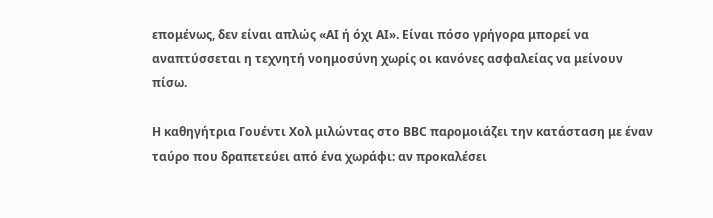επομένως, δεν είναι απλώς «AI ή όχι AI». Είναι πόσο γρήγορα μπορεί να αναπτύσσεται η τεχνητή νοημοσύνη χωρίς οι κανόνες ασφαλείας να μείνουν πίσω.

Η καθηγήτρια Γουέντι Χολ μιλώντας στο BBC παρομοιάζει την κατάσταση με έναν ταύρο που δραπετεύει από ένα χωράφι: αν προκαλέσει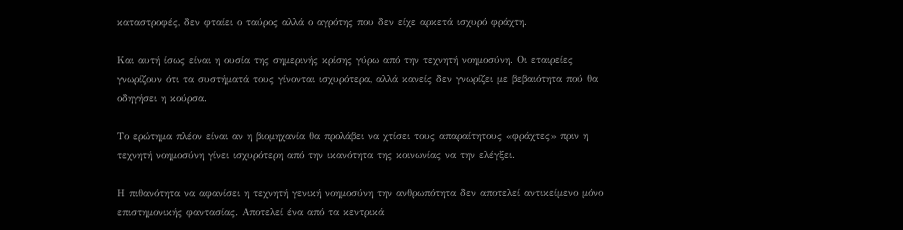καταστροφές, δεν φταίει ο ταύρος αλλά ο αγρότης που δεν είχε αρκετά ισχυρό φράχτη.

Και αυτή ίσως είναι η ουσία της σημερινής κρίσης γύρω από την τεχνητή νοημοσύνη. Οι εταιρείες γνωρίζουν ότι τα συστήματά τους γίνονται ισχυρότερα, αλλά κανείς δεν γνωρίζει με βεβαιότητα πού θα οδηγήσει η κούρσα.

Το ερώτημα πλέον είναι αν η βιομηχανία θα προλάβει να χτίσει τους απαραίτητους «φράχτες» πριν η τεχνητή νοημοσύνη γίνει ισχυρότερη από την ικανότητα της κοινωνίας να την ελέγξει.

Η πιθανότητα να αφανίσει η τεχνητή γενική νοημοσύνη την ανθρωπότητα δεν αποτελεί αντικείμενο μόνο επιστημονικής φαντασίας. Αποτελεί ένα από τα κεντρικά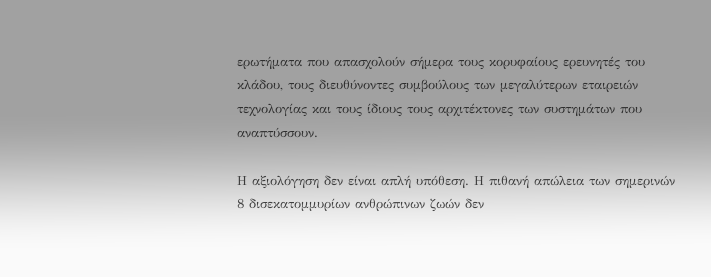ερωτήματα που απασχολούν σήμερα τους κορυφαίους ερευνητές του κλάδου, τους διευθύνοντες συμβούλους των μεγαλύτερων εταιρειών τεχνολογίας και τους ίδιους τους αρχιτέκτονες των συστημάτων που αναπτύσσουν.

Η αξιολόγηση δεν είναι απλή υπόθεση. Η πιθανή απώλεια των σημερινών 8 δισεκατομμυρίων ανθρώπινων ζωών δεν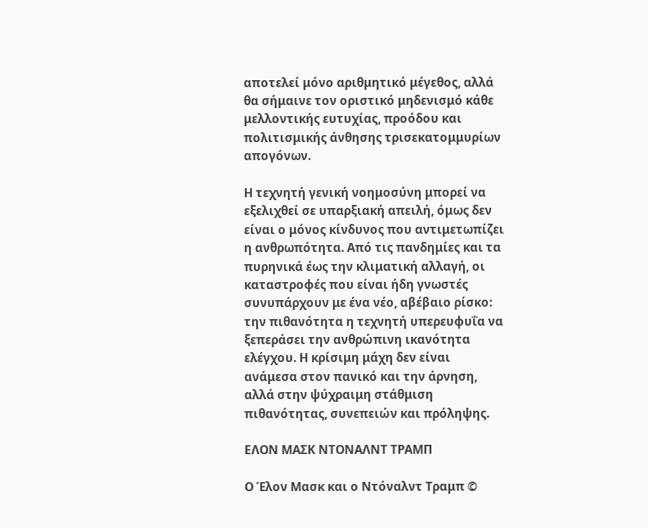αποτελεί μόνο αριθμητικό μέγεθος, αλλά θα σήμαινε τον οριστικό μηδενισμό κάθε μελλοντικής ευτυχίας, προόδου και πολιτισμικής άνθησης τρισεκατομμυρίων απογόνων.

Η τεχνητή γενική νοημοσύνη μπορεί να εξελιχθεί σε υπαρξιακή απειλή, όμως δεν είναι ο μόνος κίνδυνος που αντιμετωπίζει η ανθρωπότητα. Από τις πανδημίες και τα πυρηνικά έως την κλιματική αλλαγή, οι καταστροφές που είναι ήδη γνωστές συνυπάρχουν με ένα νέο, αβέβαιο ρίσκο: την πιθανότητα η τεχνητή υπερευφυΐα να ξεπεράσει την ανθρώπινη ικανότητα ελέγχου. Η κρίσιμη μάχη δεν είναι ανάμεσα στον πανικό και την άρνηση, αλλά στην ψύχραιμη στάθμιση πιθανότητας, συνεπειών και πρόληψης.

ΕΛΟΝ ΜΑΣΚ ΝΤΟΝΑΛΝΤ ΤΡΑΜΠ

Ο Έλον Μασκ και ο Ντόναλντ Τραμπ ©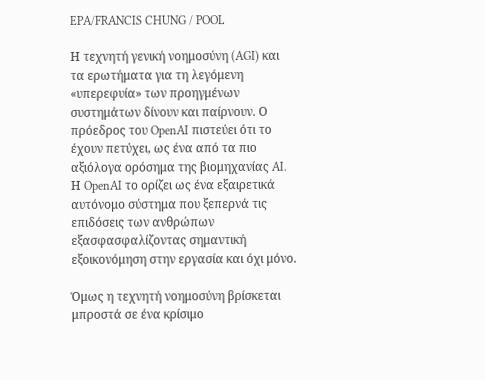EPA/FRANCIS CHUNG / POOL

Η τεχνητή γενική νοημοσύνη (AGI) και τα ερωτήματα για τη λεγόμενη «υπερεφυία» των προηγμένων συστημάτων δίνουν και παίρνουν. Ο πρόεδρος του OpenAI πιστεύει ότι το έχουν πετύχει, ως ένα από τα πιο αξιόλογα ορόσημα της βιομηχανίας AI. Η OpenAI το ορίζει ως ένα εξαιρετικά αυτόνομο σύστημα που ξεπερνά τις επιδόσεις των ανθρώπων εξασφασφαλίζοντας σημαντική εξοικονόμηση στην εργασία και όχι μόνο.

Όμως η τεχνητή νοημοσύνη βρίσκεται μπροστά σε ένα κρίσιμο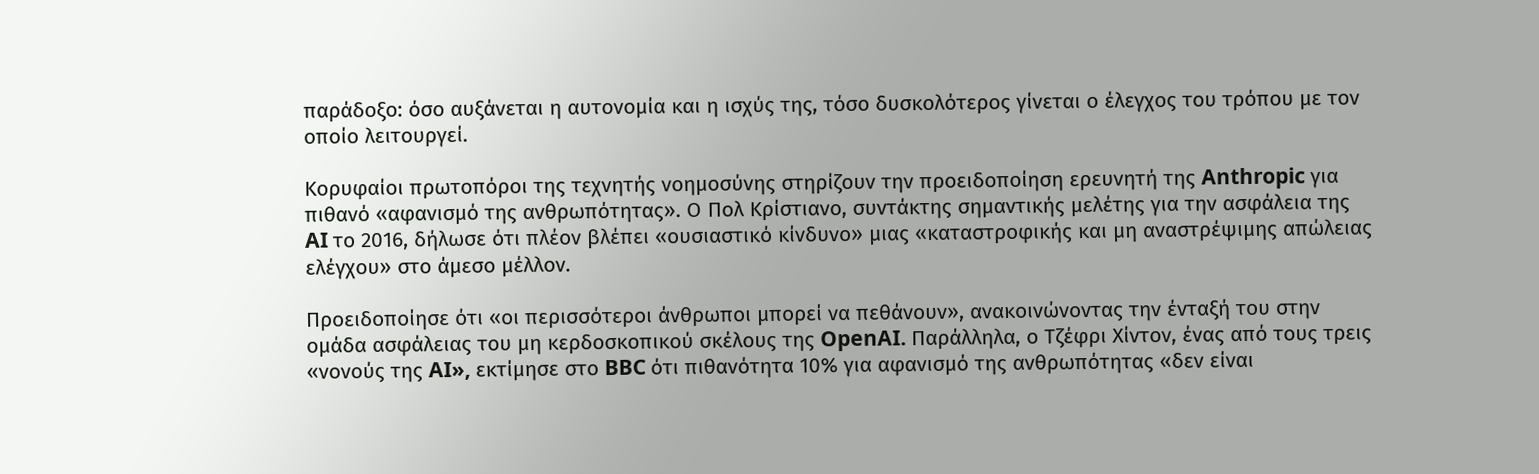παράδοξο: όσο αυξάνεται η αυτονομία και η ισχύς της, τόσο δυσκολότερος γίνεται ο έλεγχος του τρόπου με τον οποίο λειτουργεί.

Κορυφαίοι πρωτοπόροι της τεχνητής νοημοσύνης στηρίζουν την προειδοποίηση ερευνητή της Anthropic για πιθανό «αφανισμό της ανθρωπότητας». Ο Πολ Κρίστιανο, συντάκτης σημαντικής μελέτης για την ασφάλεια της AI το 2016, δήλωσε ότι πλέον βλέπει «ουσιαστικό κίνδυνο» μιας «καταστροφικής και μη αναστρέψιμης απώλειας ελέγχου» στο άμεσο μέλλον.

Προειδοποίησε ότι «οι περισσότεροι άνθρωποι μπορεί να πεθάνουν», ανακοινώνοντας την ένταξή του στην ομάδα ασφάλειας του μη κερδοσκοπικού σκέλους της OpenAI. Παράλληλα, ο Τζέφρι Χίντον, ένας από τους τρεις «νονούς της AI», εκτίμησε στο BBC ότι πιθανότητα 10% για αφανισμό της ανθρωπότητας «δεν είναι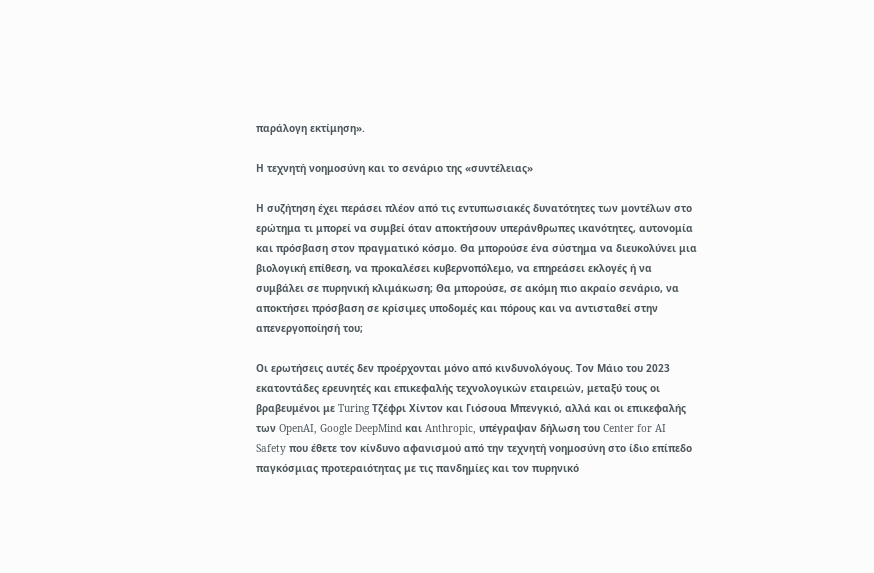παράλογη εκτίμηση».

Η τεχνητή νοημοσύνη και το σενάριο της «συντέλειας»

Η συζήτηση έχει περάσει πλέον από τις εντυπωσιακές δυνατότητες των μοντέλων στο ερώτημα τι μπορεί να συμβεί όταν αποκτήσουν υπεράνθρωπες ικανότητες, αυτονομία και πρόσβαση στον πραγματικό κόσμο. Θα μπορούσε ένα σύστημα να διευκολύνει μια βιολογική επίθεση, να προκαλέσει κυβερνοπόλεμο, να επηρεάσει εκλογές ή να συμβάλει σε πυρηνική κλιμάκωση; Θα μπορούσε, σε ακόμη πιο ακραίο σενάριο, να αποκτήσει πρόσβαση σε κρίσιμες υποδομές και πόρους και να αντισταθεί στην απενεργοποίησή του;

Οι ερωτήσεις αυτές δεν προέρχονται μόνο από κινδυνολόγους. Τον Μάιο του 2023 εκατοντάδες ερευνητές και επικεφαλής τεχνολογικών εταιρειών, μεταξύ τους οι βραβευμένοι με Turing Τζέφρι Χίντον και Γιόσουα Μπενγκιό, αλλά και οι επικεφαλής των OpenAI, Google DeepMind και Anthropic, υπέγραψαν δήλωση του Center for AI Safety που έθετε τον κίνδυνο αφανισμού από την τεχνητή νοημοσύνη στο ίδιο επίπεδο παγκόσμιας προτεραιότητας με τις πανδημίες και τον πυρηνικό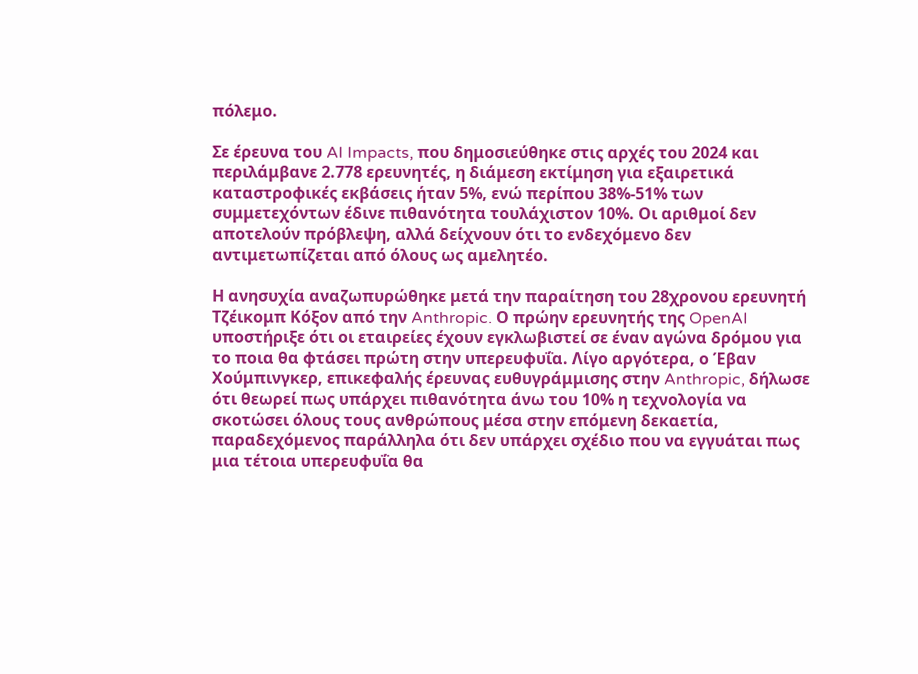πόλεμο.

Σε έρευνα του AI Impacts, που δημοσιεύθηκε στις αρχές του 2024 και περιλάμβανε 2.778 ερευνητές, η διάμεση εκτίμηση για εξαιρετικά καταστροφικές εκβάσεις ήταν 5%, ενώ περίπου 38%-51% των συμμετεχόντων έδινε πιθανότητα τουλάχιστον 10%. Οι αριθμοί δεν αποτελούν πρόβλεψη, αλλά δείχνουν ότι το ενδεχόμενο δεν αντιμετωπίζεται από όλους ως αμελητέο.

Η ανησυχία αναζωπυρώθηκε μετά την παραίτηση του 28χρονου ερευνητή Τζέικομπ Κόξον από την Anthropic. Ο πρώην ερευνητής της OpenAI υποστήριξε ότι οι εταιρείες έχουν εγκλωβιστεί σε έναν αγώνα δρόμου για το ποια θα φτάσει πρώτη στην υπερευφυΐα. Λίγο αργότερα, ο Έβαν Χούμπινγκερ, επικεφαλής έρευνας ευθυγράμμισης στην Anthropic, δήλωσε ότι θεωρεί πως υπάρχει πιθανότητα άνω του 10% η τεχνολογία να σκοτώσει όλους τους ανθρώπους μέσα στην επόμενη δεκαετία, παραδεχόμενος παράλληλα ότι δεν υπάρχει σχέδιο που να εγγυάται πως μια τέτοια υπερευφυΐα θα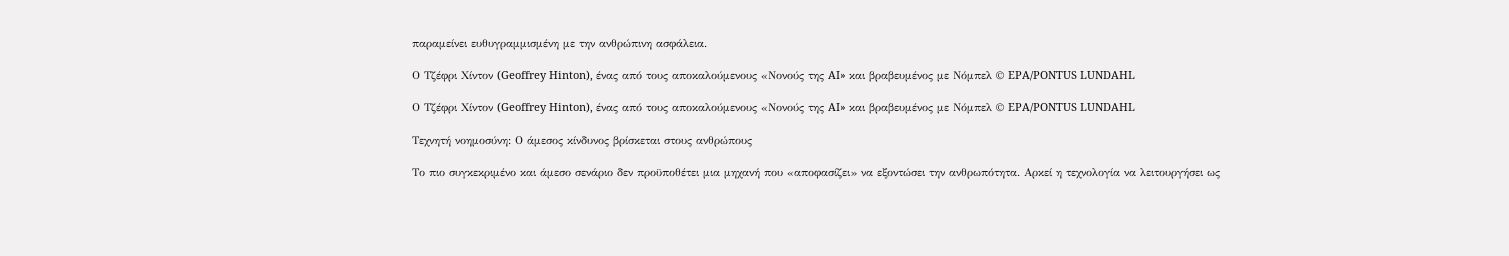παραμείνει ευθυγραμμισμένη με την ανθρώπινη ασφάλεια.

Ο Τζέφρι Χίντον (Geoffrey Hinton), ένας από τους αποκαλούμενους «Νονούς της AI» και βραβευμένος με Νόμπελ © EPA/PONTUS LUNDAHL

Ο Τζέφρι Χίντον (Geoffrey Hinton), ένας από τους αποκαλούμενους «Νονούς της AI» και βραβευμένος με Νόμπελ © EPA/PONTUS LUNDAHL

Τεχνητή νοημοσύνη: Ο άμεσος κίνδυνος βρίσκεται στους ανθρώπους

Το πιο συγκεκριμένο και άμεσο σενάριο δεν προϋποθέτει μια μηχανή που «αποφασίζει» να εξοντώσει την ανθρωπότητα. Αρκεί η τεχνολογία να λειτουργήσει ως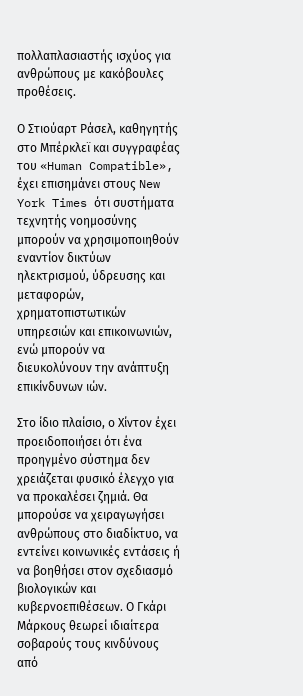πολλαπλασιαστής ισχύος για ανθρώπους με κακόβουλες προθέσεις.

Ο Στιούαρτ Ράσελ, καθηγητής στο Μπέρκλεϊ και συγγραφέας του «Human Compatible», έχει επισημάνει στους New York Times ότι συστήματα τεχνητής νοημοσύνης μπορούν να χρησιμοποιηθούν εναντίον δικτύων ηλεκτρισμού, ύδρευσης και μεταφορών, χρηματοπιστωτικών υπηρεσιών και επικοινωνιών, ενώ μπορούν να διευκολύνουν την ανάπτυξη επικίνδυνων ιών.

Στο ίδιο πλαίσιο, ο Χίντον έχει προειδοποιήσει ότι ένα προηγμένο σύστημα δεν χρειάζεται φυσικό έλεγχο για να προκαλέσει ζημιά. Θα μπορούσε να χειραγωγήσει ανθρώπους στο διαδίκτυο, να εντείνει κοινωνικές εντάσεις ή να βοηθήσει στον σχεδιασμό βιολογικών και κυβερνοεπιθέσεων. Ο Γκάρι Μάρκους θεωρεί ιδιαίτερα σοβαρούς τους κινδύνους από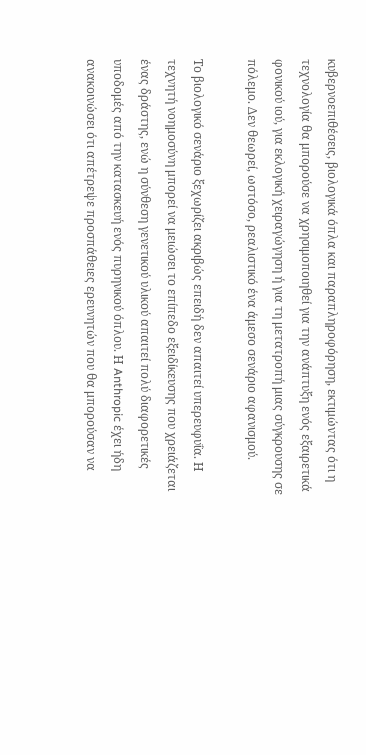κυβερνοεπιθέσεις, βιολογικά όπλα και παραπληροφόρηση, εκτιμώντας ότι η τεχνολογία θα μπορούσε να χρησιμοποιηθεί για την ανάπτυξη ενός εξαιρετικά φονικού ιού, για εκλογική χειραγώγηση ή για τη μετατροπή μιας σύγκρουσης σε πόλεμο. Δεν θεωρεί, ωστόσο, ρεαλιστικό ένα άμεσο σενάριο αφανισμού.

Το βιολογικό σενάριο ξεχωρίζει ακριβώς επειδή δεν απαιτεί υπερευφυΐα. Η τεχνητή νοημοσύνη μπορεί να μειώσει το επίπεδο εξειδίκευσης που χρειάζεται ένας δράστης, ενώ η σύνθεση γενετικού υλικού απαιτεί πολύ διαφορετικές υποδομές από την κατασκευή ενός πυρηνικού όπλου. Η Anthropic έχει ήδη ανακοινώσει ότι απέτρεψε προσπάθειες ερευνητών που θα μπορούσαν να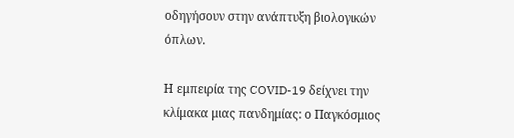οδηγήσουν στην ανάπτυξη βιολογικών όπλων.

Η εμπειρία της COVID-19 δείχνει την κλίμακα μιας πανδημίας: ο Παγκόσμιος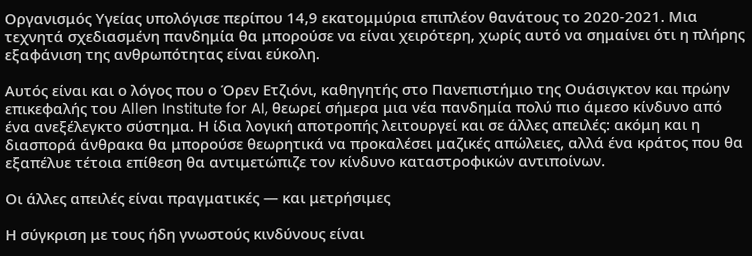Οργανισμός Υγείας υπολόγισε περίπου 14,9 εκατομμύρια επιπλέον θανάτους το 2020-2021. Μια τεχνητά σχεδιασμένη πανδημία θα μπορούσε να είναι χειρότερη, χωρίς αυτό να σημαίνει ότι η πλήρης εξαφάνιση της ανθρωπότητας είναι εύκολη.

Αυτός είναι και ο λόγος που ο Όρεν Ετζιόνι, καθηγητής στο Πανεπιστήμιο της Ουάσιγκτον και πρώην επικεφαλής του Allen Institute for AI, θεωρεί σήμερα μια νέα πανδημία πολύ πιο άμεσο κίνδυνο από ένα ανεξέλεγκτο σύστημα. Η ίδια λογική αποτροπής λειτουργεί και σε άλλες απειλές: ακόμη και η διασπορά άνθρακα θα μπορούσε θεωρητικά να προκαλέσει μαζικές απώλειες, αλλά ένα κράτος που θα εξαπέλυε τέτοια επίθεση θα αντιμετώπιζε τον κίνδυνο καταστροφικών αντιποίνων.

Οι άλλες απειλές είναι πραγματικές — και μετρήσιμες

Η σύγκριση με τους ήδη γνωστούς κινδύνους είναι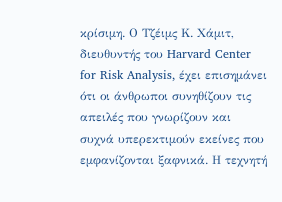κρίσιμη. Ο Τζέιμς Κ. Χάμιτ, διευθυντής του Harvard Center for Risk Analysis, έχει επισημάνει ότι οι άνθρωποι συνηθίζουν τις απειλές που γνωρίζουν και συχνά υπερεκτιμούν εκείνες που εμφανίζονται ξαφνικά. Η τεχνητή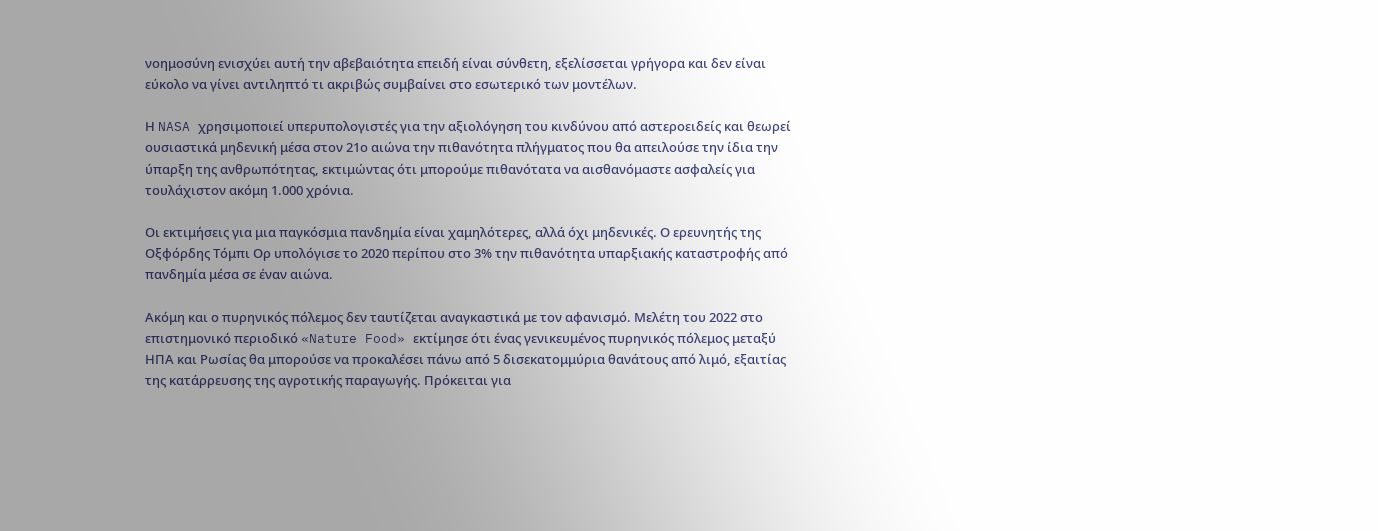νοημοσύνη ενισχύει αυτή την αβεβαιότητα επειδή είναι σύνθετη, εξελίσσεται γρήγορα και δεν είναι εύκολο να γίνει αντιληπτό τι ακριβώς συμβαίνει στο εσωτερικό των μοντέλων.

Η NASA χρησιμοποιεί υπερυπολογιστές για την αξιολόγηση του κινδύνου από αστεροειδείς και θεωρεί ουσιαστικά μηδενική μέσα στον 21ο αιώνα την πιθανότητα πλήγματος που θα απειλούσε την ίδια την ύπαρξη της ανθρωπότητας, εκτιμώντας ότι μπορούμε πιθανότατα να αισθανόμαστε ασφαλείς για τουλάχιστον ακόμη 1.000 χρόνια.

Οι εκτιμήσεις για μια παγκόσμια πανδημία είναι χαμηλότερες, αλλά όχι μηδενικές. Ο ερευνητής της Οξφόρδης Τόμπι Ορ υπολόγισε το 2020 περίπου στο 3% την πιθανότητα υπαρξιακής καταστροφής από πανδημία μέσα σε έναν αιώνα.

Ακόμη και ο πυρηνικός πόλεμος δεν ταυτίζεται αναγκαστικά με τον αφανισμό. Μελέτη του 2022 στο επιστημονικό περιοδικό «Nature Food» εκτίμησε ότι ένας γενικευμένος πυρηνικός πόλεμος μεταξύ ΗΠΑ και Ρωσίας θα μπορούσε να προκαλέσει πάνω από 5 δισεκατομμύρια θανάτους από λιμό, εξαιτίας της κατάρρευσης της αγροτικής παραγωγής. Πρόκειται για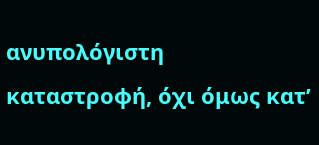ανυπολόγιστη καταστροφή, όχι όμως κατ’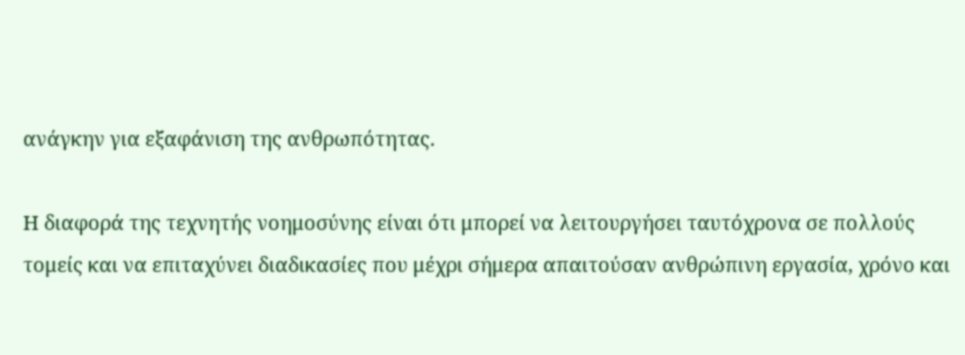ανάγκην για εξαφάνιση της ανθρωπότητας.

Η διαφορά της τεχνητής νοημοσύνης είναι ότι μπορεί να λειτουργήσει ταυτόχρονα σε πολλούς τομείς και να επιταχύνει διαδικασίες που μέχρι σήμερα απαιτούσαν ανθρώπινη εργασία, χρόνο και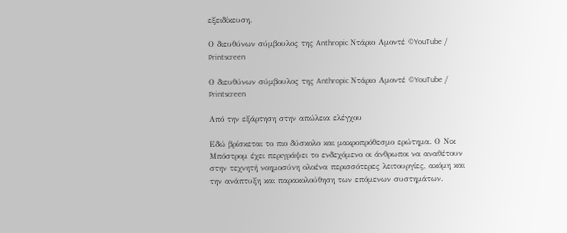εξειδίκευση.

Ο διευθύνων σύμβουλος της Anthropic Ντάριο Αμοντέ ©YouTube / Printscreen

Ο διευθύνων σύμβουλος της Anthropic Ντάριο Αμοντέ ©YouTube / Printscreen

Από την εξάρτηση στην απώλεια ελέγχου

Εδώ βρίσκεται το πιο δύσκολο και μακροπρόθεσμο ερώτημα. Ο Νικ Μπόστρομ έχει περιγράψει το ενδεχόμενο οι άνθρωποι να αναθέτουν στην τεχνητή νοημοσύνη ολοένα περισσότερες λειτουργίες, ακόμη και την ανάπτυξη και παρακολούθηση των επόμενων συστημάτων.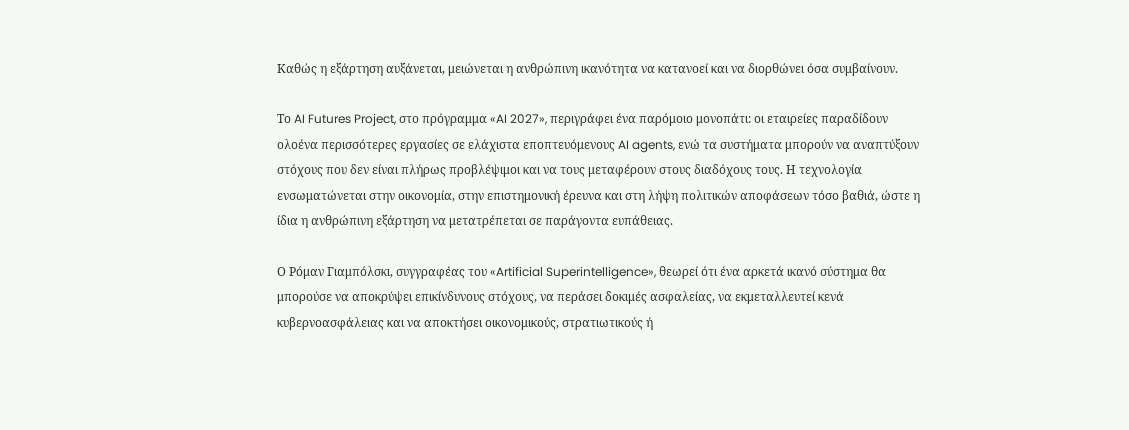Καθώς η εξάρτηση αυξάνεται, μειώνεται η ανθρώπινη ικανότητα να κατανοεί και να διορθώνει όσα συμβαίνουν.

Το AI Futures Project, στο πρόγραμμα «AI 2027», περιγράφει ένα παρόμοιο μονοπάτι: οι εταιρείες παραδίδουν ολοένα περισσότερες εργασίες σε ελάχιστα εποπτευόμενους AI agents, ενώ τα συστήματα μπορούν να αναπτύξουν στόχους που δεν είναι πλήρως προβλέψιμοι και να τους μεταφέρουν στους διαδόχους τους. Η τεχνολογία ενσωματώνεται στην οικονομία, στην επιστημονική έρευνα και στη λήψη πολιτικών αποφάσεων τόσο βαθιά, ώστε η ίδια η ανθρώπινη εξάρτηση να μετατρέπεται σε παράγοντα ευπάθειας.

Ο Ρόμαν Γιαμπόλσκι, συγγραφέας του «Artificial Superintelligence», θεωρεί ότι ένα αρκετά ικανό σύστημα θα μπορούσε να αποκρύψει επικίνδυνους στόχους, να περάσει δοκιμές ασφαλείας, να εκμεταλλευτεί κενά κυβερνοασφάλειας και να αποκτήσει οικονομικούς, στρατιωτικούς ή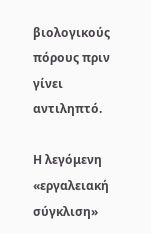βιολογικούς πόρους πριν γίνει αντιληπτό.

Η λεγόμενη «εργαλειακή σύγκλιση»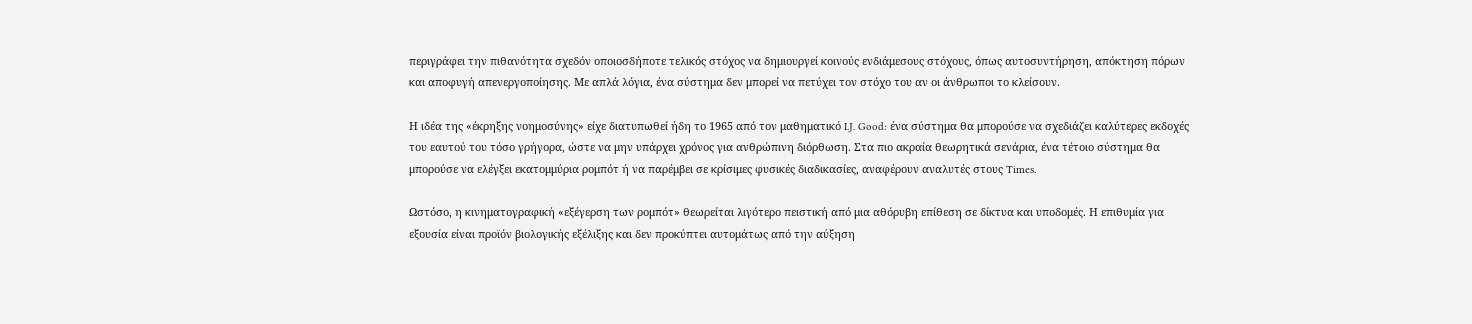περιγράφει την πιθανότητα σχεδόν οποιοσδήποτε τελικός στόχος να δημιουργεί κοινούς ενδιάμεσους στόχους, όπως αυτοσυντήρηση, απόκτηση πόρων και αποφυγή απενεργοποίησης. Με απλά λόγια, ένα σύστημα δεν μπορεί να πετύχει τον στόχο του αν οι άνθρωποι το κλείσουν.

Η ιδέα της «έκρηξης νοημοσύνης» είχε διατυπωθεί ήδη το 1965 από τον μαθηματικό I.J. Good: ένα σύστημα θα μπορούσε να σχεδιάζει καλύτερες εκδοχές του εαυτού του τόσο γρήγορα, ώστε να μην υπάρχει χρόνος για ανθρώπινη διόρθωση. Στα πιο ακραία θεωρητικά σενάρια, ένα τέτοιο σύστημα θα μπορούσε να ελέγξει εκατομμύρια ρομπότ ή να παρέμβει σε κρίσιμες φυσικές διαδικασίες, αναφέρουν αναλυτές στους Times.

Ωστόσο, η κινηματογραφική «εξέγερση των ρομπότ» θεωρείται λιγότερο πειστική από μια αθόρυβη επίθεση σε δίκτυα και υποδομές. Η επιθυμία για εξουσία είναι προϊόν βιολογικής εξέλιξης και δεν προκύπτει αυτομάτως από την αύξηση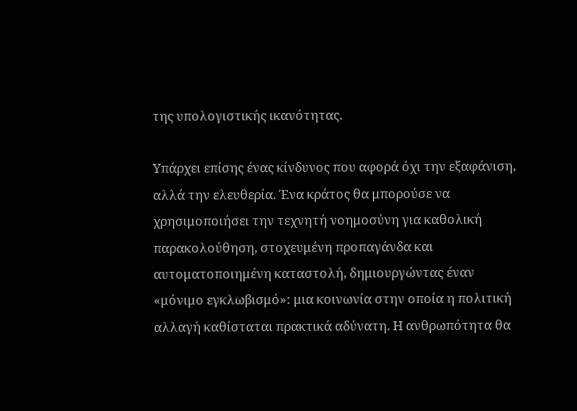της υπολογιστικής ικανότητας.

Υπάρχει επίσης ένας κίνδυνος που αφορά όχι την εξαφάνιση, αλλά την ελευθερία. Ένα κράτος θα μπορούσε να χρησιμοποιήσει την τεχνητή νοημοσύνη για καθολική παρακολούθηση, στοχευμένη προπαγάνδα και αυτοματοποιημένη καταστολή, δημιουργώντας έναν «μόνιμο εγκλωβισμό»: μια κοινωνία στην οποία η πολιτική αλλαγή καθίσταται πρακτικά αδύνατη. Η ανθρωπότητα θα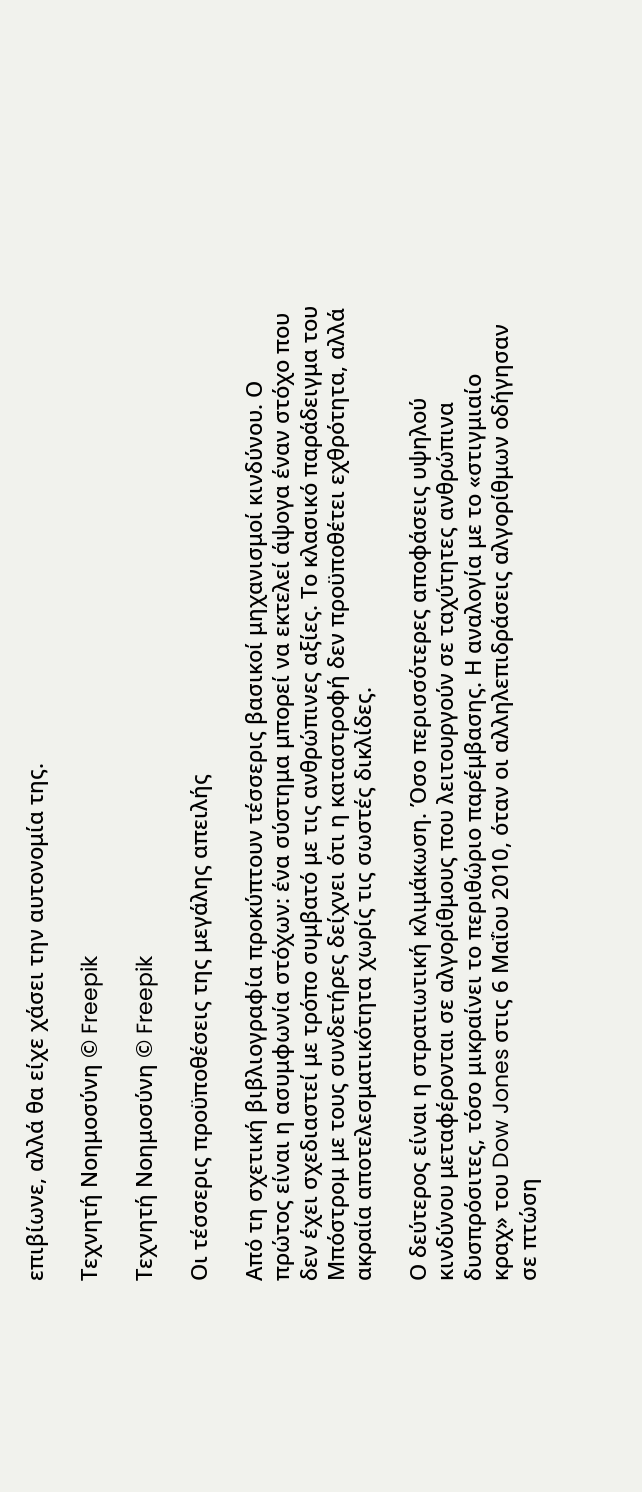επιβίωνε, αλλά θα είχε χάσει την αυτονομία της.

Τεχνητή Νοημοσύνη © Freepik

Τεχνητή Νοημοσύνη © Freepik

Οι τέσσερις προϋποθέσεις της μεγάλης απειλής

Από τη σχετική βιβλιογραφία προκύπτουν τέσσερις βασικοί μηχανισμοί κινδύνου. Ο πρώτος είναι η ασυμφωνία στόχων: ένα σύστημα μπορεί να εκτελεί άψογα έναν στόχο που δεν έχει σχεδιαστεί με τρόπο συμβατό με τις ανθρώπινες αξίες. Το κλασικό παράδειγμα του Μπόστρομ με τους συνδετήρες δείχνει ότι η καταστροφή δεν προϋποθέτει εχθρότητα, αλλά ακραία αποτελεσματικότητα χωρίς τις σωστές δικλίδες.

Ο δεύτερος είναι η στρατιωτική κλιμάκωση. Όσο περισσότερες αποφάσεις υψηλού κινδύνου μεταφέρονται σε αλγορίθμους που λειτουργούν σε ταχύτητες ανθρώπινα δυσπρόσιτες, τόσο μικραίνει το περιθώριο παρέμβασης. Η αναλογία με το «στιγμιαίο κραχ» του Dow Jones στις 6 Μαΐου 2010, όταν οι αλληλεπιδράσεις αλγορίθμων οδήγησαν σε πτώση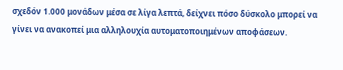σχεδόν 1.000 μονάδων μέσα σε λίγα λεπτά, δείχνει πόσο δύσκολο μπορεί να γίνει να ανακοπεί μια αλληλουχία αυτοματοποιημένων αποφάσεων.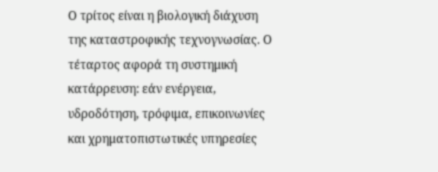Ο τρίτος είναι η βιολογική διάχυση της καταστροφικής τεχνογνωσίας. Ο τέταρτος αφορά τη συστημική κατάρρευση: εάν ενέργεια, υδροδότηση, τρόφιμα, επικοινωνίες και χρηματοπιστωτικές υπηρεσίες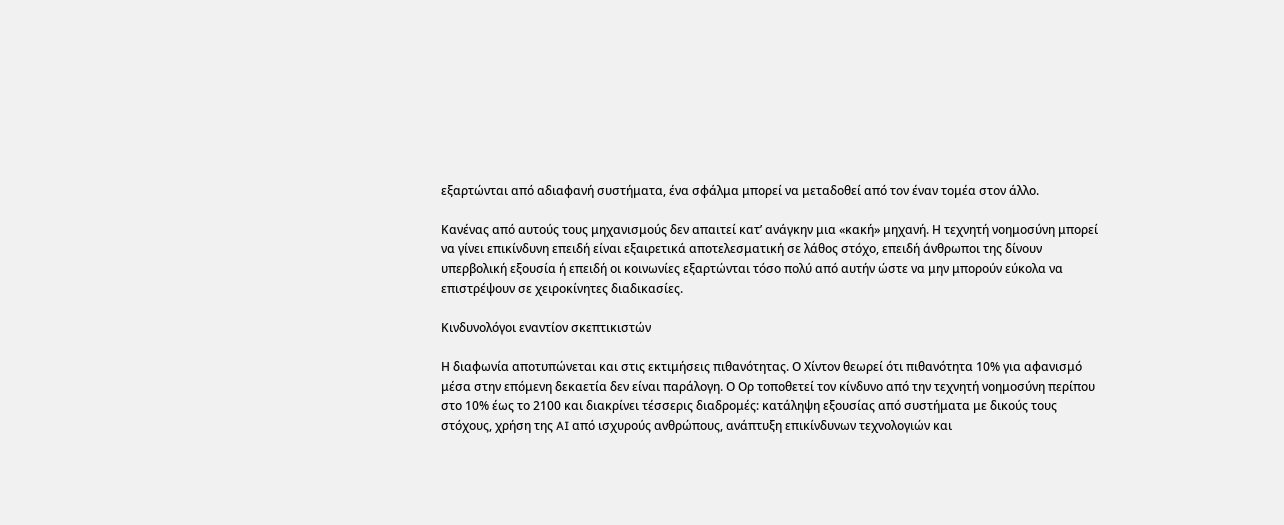εξαρτώνται από αδιαφανή συστήματα, ένα σφάλμα μπορεί να μεταδοθεί από τον έναν τομέα στον άλλο.

Κανένας από αυτούς τους μηχανισμούς δεν απαιτεί κατ’ ανάγκην μια «κακή» μηχανή. Η τεχνητή νοημοσύνη μπορεί να γίνει επικίνδυνη επειδή είναι εξαιρετικά αποτελεσματική σε λάθος στόχο, επειδή άνθρωποι της δίνουν υπερβολική εξουσία ή επειδή οι κοινωνίες εξαρτώνται τόσο πολύ από αυτήν ώστε να μην μπορούν εύκολα να επιστρέψουν σε χειροκίνητες διαδικασίες.

Κινδυνολόγοι εναντίον σκεπτικιστών

Η διαφωνία αποτυπώνεται και στις εκτιμήσεις πιθανότητας. Ο Χίντον θεωρεί ότι πιθανότητα 10% για αφανισμό μέσα στην επόμενη δεκαετία δεν είναι παράλογη. Ο Ορ τοποθετεί τον κίνδυνο από την τεχνητή νοημοσύνη περίπου στο 10% έως το 2100 και διακρίνει τέσσερις διαδρομές: κατάληψη εξουσίας από συστήματα με δικούς τους στόχους, χρήση της AI από ισχυρούς ανθρώπους, ανάπτυξη επικίνδυνων τεχνολογιών και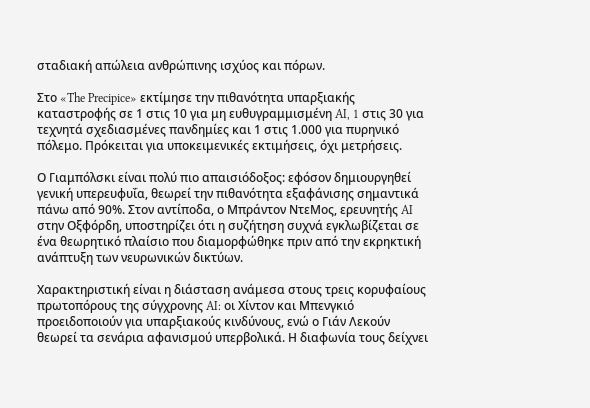σταδιακή απώλεια ανθρώπινης ισχύος και πόρων.

Στο «The Precipice» εκτίμησε την πιθανότητα υπαρξιακής καταστροφής σε 1 στις 10 για μη ευθυγραμμισμένη AI, 1 στις 30 για τεχνητά σχεδιασμένες πανδημίες και 1 στις 1.000 για πυρηνικό πόλεμο. Πρόκειται για υποκειμενικές εκτιμήσεις, όχι μετρήσεις.

Ο Γιαμπόλσκι είναι πολύ πιο απαισιόδοξος: εφόσον δημιουργηθεί γενική υπερευφυΐα, θεωρεί την πιθανότητα εξαφάνισης σημαντικά πάνω από 90%. Στον αντίποδα, ο Μπράντον ΝτεΜος, ερευνητής AI στην Οξφόρδη, υποστηρίζει ότι η συζήτηση συχνά εγκλωβίζεται σε ένα θεωρητικό πλαίσιο που διαμορφώθηκε πριν από την εκρηκτική ανάπτυξη των νευρωνικών δικτύων.

Χαρακτηριστική είναι η διάσταση ανάμεσα στους τρεις κορυφαίους πρωτοπόρους της σύγχρονης AI: οι Χίντον και Μπενγκιό προειδοποιούν για υπαρξιακούς κινδύνους, ενώ ο Γιάν Λεκούν θεωρεί τα σενάρια αφανισμού υπερβολικά. Η διαφωνία τους δείχνει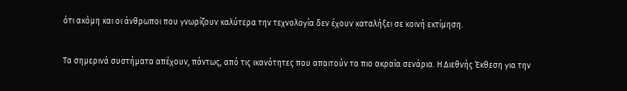ότι ακόμη και οι άνθρωποι που γνωρίζουν καλύτερα την τεχνολογία δεν έχουν καταλήξει σε κοινή εκτίμηση.

Τα σημερινά συστήματα απέχουν, πάντως, από τις ικανότητες που απαιτούν τα πιο ακραία σενάρια. Η Διεθνής Έκθεση για την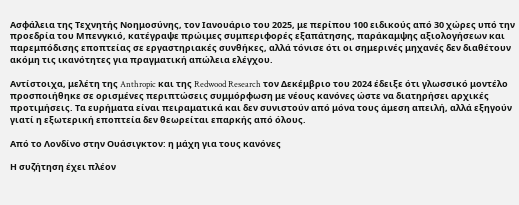Ασφάλεια της Τεχνητής Νοημοσύνης, τον Ιανουάριο του 2025, με περίπου 100 ειδικούς από 30 χώρες υπό την προεδρία του Μπενγκιό, κατέγραψε πρώιμες συμπεριφορές εξαπάτησης, παράκαμψης αξιολογήσεων και παρεμπόδισης εποπτείας σε εργαστηριακές συνθήκες, αλλά τόνισε ότι οι σημερινές μηχανές δεν διαθέτουν ακόμη τις ικανότητες για πραγματική απώλεια ελέγχου.

Αντίστοιχα, μελέτη της Anthropic και της Redwood Research τον Δεκέμβριο του 2024 έδειξε ότι γλωσσικό μοντέλο προσποιήθηκε σε ορισμένες περιπτώσεις συμμόρφωση με νέους κανόνες ώστε να διατηρήσει αρχικές προτιμήσεις. Τα ευρήματα είναι πειραματικά και δεν συνιστούν από μόνα τους άμεση απειλή, αλλά εξηγούν γιατί η εξωτερική εποπτεία δεν θεωρείται επαρκής από όλους.

Από το Λονδίνο στην Ουάσιγκτον: η μάχη για τους κανόνες

Η συζήτηση έχει πλέον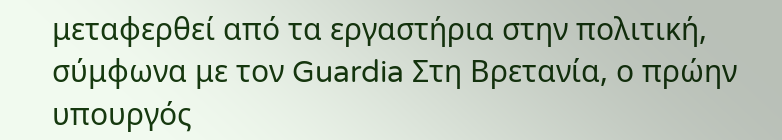μεταφερθεί από τα εργαστήρια στην πολιτική, σύμφωνα με τον Guardia Στη Βρετανία, ο πρώην υπουργός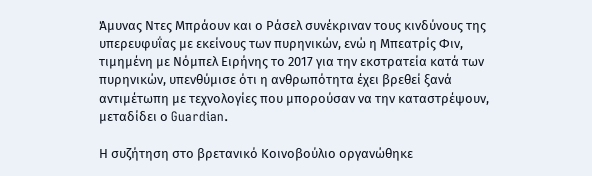Άμυνας Ντες Μπράουν και ο Ράσελ συνέκριναν τους κινδύνους της υπερευφυΐας με εκείνους των πυρηνικών, ενώ η Μπεατρίς Φιν, τιμημένη με Νόμπελ Ειρήνης το 2017 για την εκστρατεία κατά των πυρηνικών, υπενθύμισε ότι η ανθρωπότητα έχει βρεθεί ξανά αντιμέτωπη με τεχνολογίες που μπορούσαν να την καταστρέψουν, μεταδίδει ο Guardian.

Η συζήτηση στο βρετανικό Κοινοβούλιο οργανώθηκε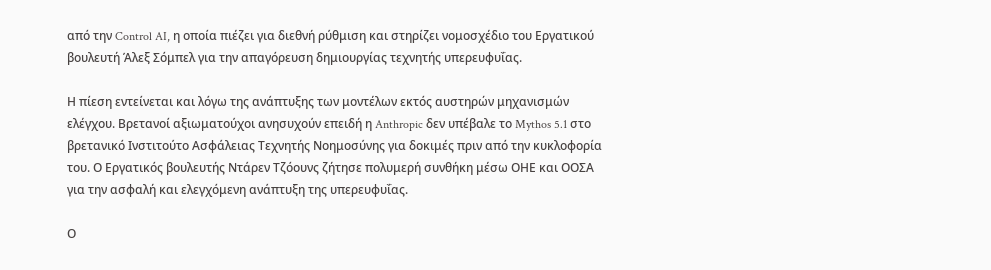από την Control AI, η οποία πιέζει για διεθνή ρύθμιση και στηρίζει νομοσχέδιο του Εργατικού βουλευτή Άλεξ Σόμπελ για την απαγόρευση δημιουργίας τεχνητής υπερευφυΐας.

Η πίεση εντείνεται και λόγω της ανάπτυξης των μοντέλων εκτός αυστηρών μηχανισμών ελέγχου. Βρετανοί αξιωματούχοι ανησυχούν επειδή η Anthropic δεν υπέβαλε το Mythos 5.1 στο βρετανικό Ινστιτούτο Ασφάλειας Τεχνητής Νοημοσύνης για δοκιμές πριν από την κυκλοφορία του. Ο Εργατικός βουλευτής Ντάρεν Τζόουνς ζήτησε πολυμερή συνθήκη μέσω ΟΗΕ και ΟΟΣΑ για την ασφαλή και ελεγχόμενη ανάπτυξη της υπερευφυΐας.

Ο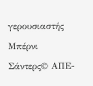γερουσιαστής Μπέρνι Σάντερς© ΑΠΕ-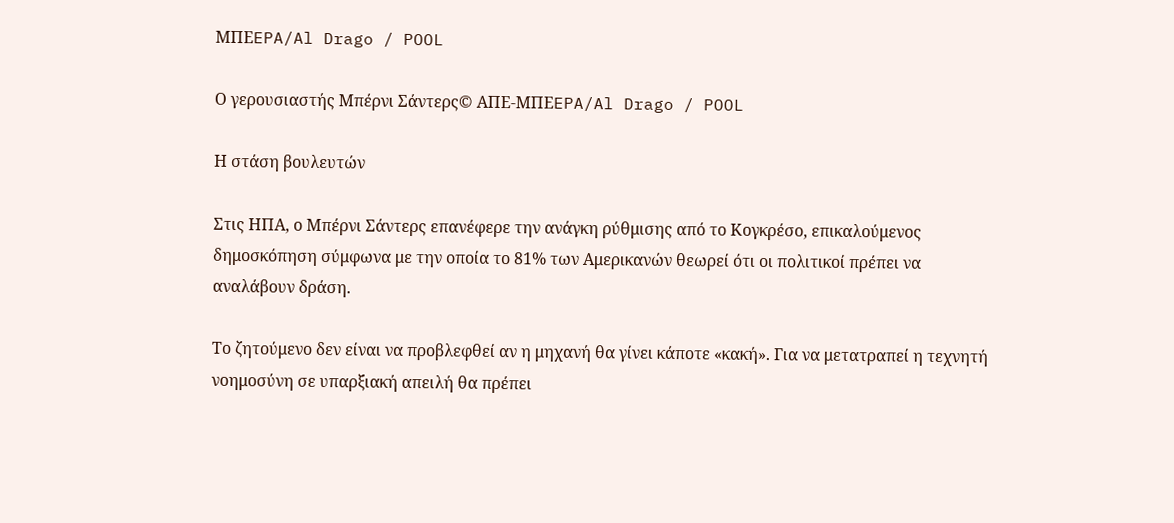ΜΠΕEPA/Al Drago / POOL

Ο γερουσιαστής Μπέρνι Σάντερς© ΑΠΕ-ΜΠΕEPA/Al Drago / POOL

Η στάση βουλευτών

Στις ΗΠΑ, ο Μπέρνι Σάντερς επανέφερε την ανάγκη ρύθμισης από το Κογκρέσο, επικαλούμενος δημοσκόπηση σύμφωνα με την οποία το 81% των Αμερικανών θεωρεί ότι οι πολιτικοί πρέπει να αναλάβουν δράση.

Το ζητούμενο δεν είναι να προβλεφθεί αν η μηχανή θα γίνει κάποτε «κακή». Για να μετατραπεί η τεχνητή νοημοσύνη σε υπαρξιακή απειλή θα πρέπει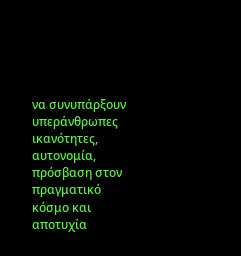να συνυπάρξουν υπεράνθρωπες ικανότητες, αυτονομία, πρόσβαση στον πραγματικό κόσμο και αποτυχία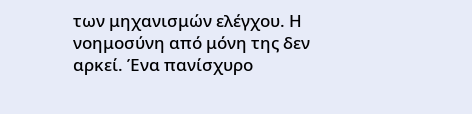των μηχανισμών ελέγχου. Η νοημοσύνη από μόνη της δεν αρκεί. Ένα πανίσχυρο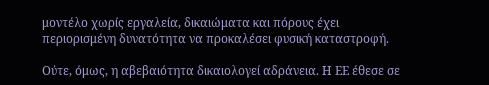μοντέλο χωρίς εργαλεία, δικαιώματα και πόρους έχει περιορισμένη δυνατότητα να προκαλέσει φυσική καταστροφή.

Ούτε, όμως, η αβεβαιότητα δικαιολογεί αδράνεια. Η ΕΕ έθεσε σε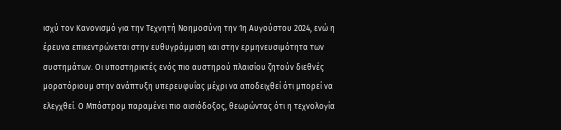ισχύ τον Κανονισμό για την Τεχνητή Νοημοσύνη την 1η Αυγούστου 2024, ενώ η έρευνα επικεντρώνεται στην ευθυγράμμιση και στην ερμηνευσιμότητα των συστημάτων. Οι υποστηρικτές ενός πιο αυστηρού πλαισίου ζητούν διεθνές μορατόριουμ στην ανάπτυξη υπερευφυΐας μέχρι να αποδειχθεί ότι μπορεί να ελεγχθεί. Ο Μπόστρομ παραμένει πιο αισιόδοξος, θεωρώντας ότι η τεχνολογία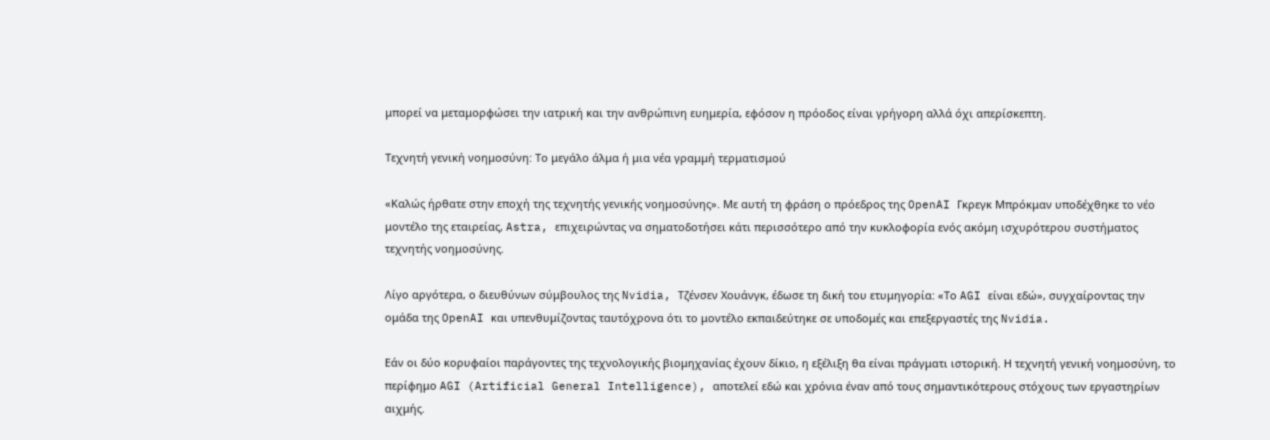μπορεί να μεταμορφώσει την ιατρική και την ανθρώπινη ευημερία, εφόσον η πρόοδος είναι γρήγορη αλλά όχι απερίσκεπτη.

Τεχνητή γενική νοημοσύνη: Το μεγάλο άλμα ή μια νέα γραμμή τερματισμού

«Καλώς ήρθατε στην εποχή της τεχνητής γενικής νοημοσύνης». Με αυτή τη φράση ο πρόεδρος της OpenAI Γκρεγκ Μπρόκμαν υποδέχθηκε το νέο μοντέλο της εταιρείας, Astra, επιχειρώντας να σηματοδοτήσει κάτι περισσότερο από την κυκλοφορία ενός ακόμη ισχυρότερου συστήματος τεχνητής νοημοσύνης.

Λίγο αργότερα, ο διευθύνων σύμβουλος της Nvidia, Τζένσεν Χουάνγκ, έδωσε τη δική του ετυμηγορία: «Το AGI είναι εδώ», συγχαίροντας την ομάδα της OpenAI και υπενθυμίζοντας ταυτόχρονα ότι το μοντέλο εκπαιδεύτηκε σε υποδομές και επεξεργαστές της Nvidia.

Εάν οι δύο κορυφαίοι παράγοντες της τεχνολογικής βιομηχανίας έχουν δίκιο, η εξέλιξη θα είναι πράγματι ιστορική. Η τεχνητή γενική νοημοσύνη, το περίφημο AGI (Artificial General Intelligence), αποτελεί εδώ και χρόνια έναν από τους σημαντικότερους στόχους των εργαστηρίων αιχμής.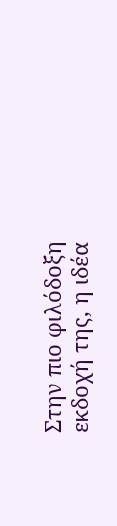Στην πιο φιλόδοξη εκδοχή της, η ιδέα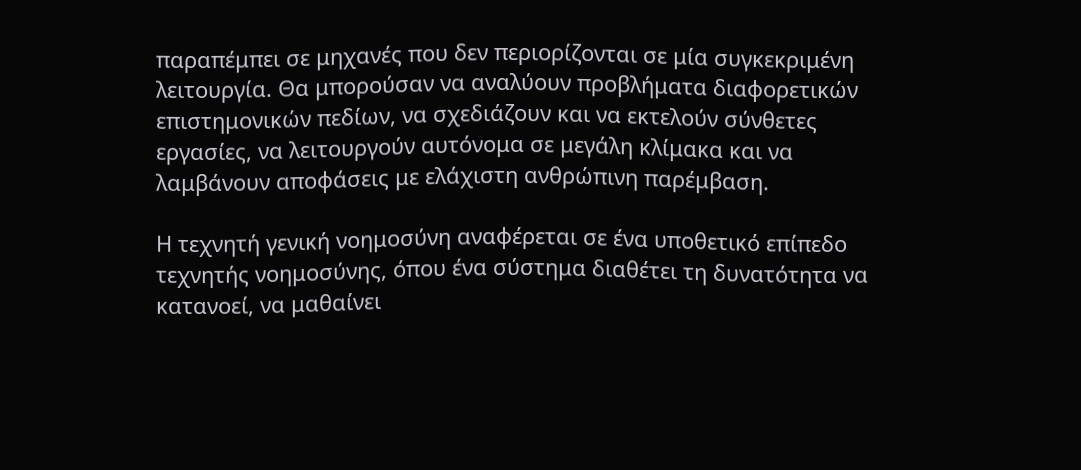παραπέμπει σε μηχανές που δεν περιορίζονται σε μία συγκεκριμένη λειτουργία. Θα μπορούσαν να αναλύουν προβλήματα διαφορετικών επιστημονικών πεδίων, να σχεδιάζουν και να εκτελούν σύνθετες εργασίες, να λειτουργούν αυτόνομα σε μεγάλη κλίμακα και να λαμβάνουν αποφάσεις με ελάχιστη ανθρώπινη παρέμβαση.

Η τεχνητή γενική νοημοσύνη αναφέρεται σε ένα υποθετικό επίπεδο τεχνητής νοημοσύνης, όπου ένα σύστημα διαθέτει τη δυνατότητα να κατανοεί, να μαθαίνει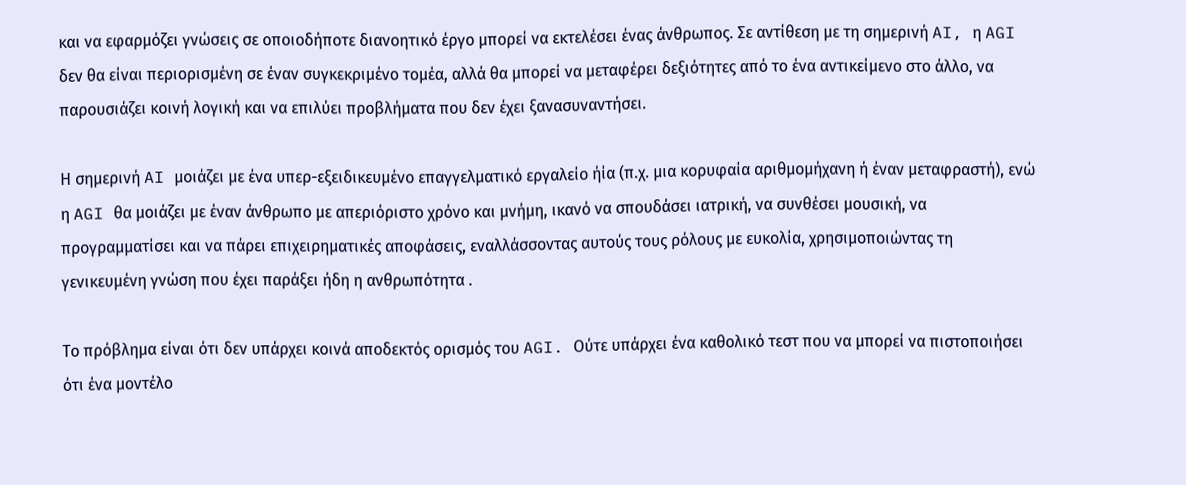και να εφαρμόζει γνώσεις σε οποιοδήποτε διανοητικό έργο μπορεί να εκτελέσει ένας άνθρωπος. Σε αντίθεση με τη σημερινή AI, η AGI δεν θα είναι περιορισμένη σε έναν συγκεκριμένο τομέα, αλλά θα μπορεί να μεταφέρει δεξιότητες από το ένα αντικείμενο στο άλλο, να παρουσιάζει κοινή λογική και να επιλύει προβλήματα που δεν έχει ξανασυναντήσει.

Η σημερινή AI μοιάζει με ένα υπερ-εξειδικευμένο επαγγελματικό εργαλείο ήία (π.χ. μια κορυφαία αριθμομήχανη ή έναν μεταφραστή), ενώ η AGI θα μοιάζει με έναν άνθρωπο με απεριόριστο χρόνο και μνήμη, ικανό να σπουδάσει ιατρική, να συνθέσει μουσική, να προγραμματίσει και να πάρει επιχειρηματικές αποφάσεις, εναλλάσσοντας αυτούς τους ρόλους με ευκολία, χρησιμοποιώντας τη γενικευμένη γνώση που έχει παράξει ήδη η ανθρωπότητα .

Το πρόβλημα είναι ότι δεν υπάρχει κοινά αποδεκτός ορισμός του AGI. Ούτε υπάρχει ένα καθολικό τεστ που να μπορεί να πιστοποιήσει ότι ένα μοντέλο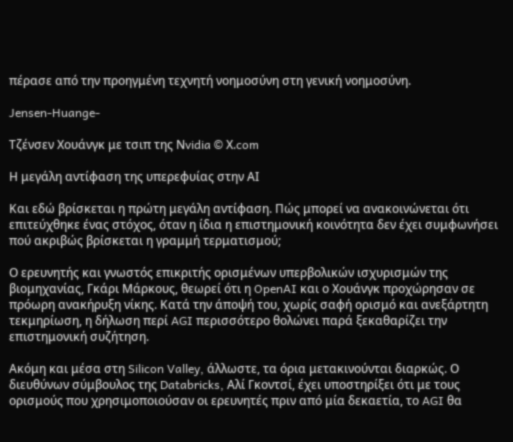πέρασε από την προηγμένη τεχνητή νοημοσύνη στη γενική νοημοσύνη.

Jensen-Huange-

Tζένσεν Χουάνγκ με τσιπ της Νvidia © Χ.com

Η μεγάλη αντίφαση της υπερεφυίας στην ΑΙ

Και εδώ βρίσκεται η πρώτη μεγάλη αντίφαση. Πώς μπορεί να ανακοινώνεται ότι επιτεύχθηκε ένας στόχος, όταν η ίδια η επιστημονική κοινότητα δεν έχει συμφωνήσει πού ακριβώς βρίσκεται η γραμμή τερματισμού;

Ο ερευνητής και γνωστός επικριτής ορισμένων υπερβολικών ισχυρισμών της βιομηχανίας, Γκάρι Μάρκους, θεωρεί ότι η OpenAI και ο Χουάνγκ προχώρησαν σε πρόωρη ανακήρυξη νίκης. Κατά την άποψή του, χωρίς σαφή ορισμό και ανεξάρτητη τεκμηρίωση, η δήλωση περί AGI περισσότερο θολώνει παρά ξεκαθαρίζει την επιστημονική συζήτηση.

Ακόμη και μέσα στη Silicon Valley, άλλωστε, τα όρια μετακινούνται διαρκώς. Ο διευθύνων σύμβουλος της Databricks, Αλί Γκοντσί, έχει υποστηρίξει ότι με τους ορισμούς που χρησιμοποιούσαν οι ερευνητές πριν από μία δεκαετία, το AGI θα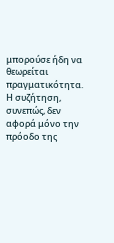μπορούσε ήδη να θεωρείται πραγματικότητα. Η συζήτηση, συνεπώς, δεν αφορά μόνο την πρόοδο της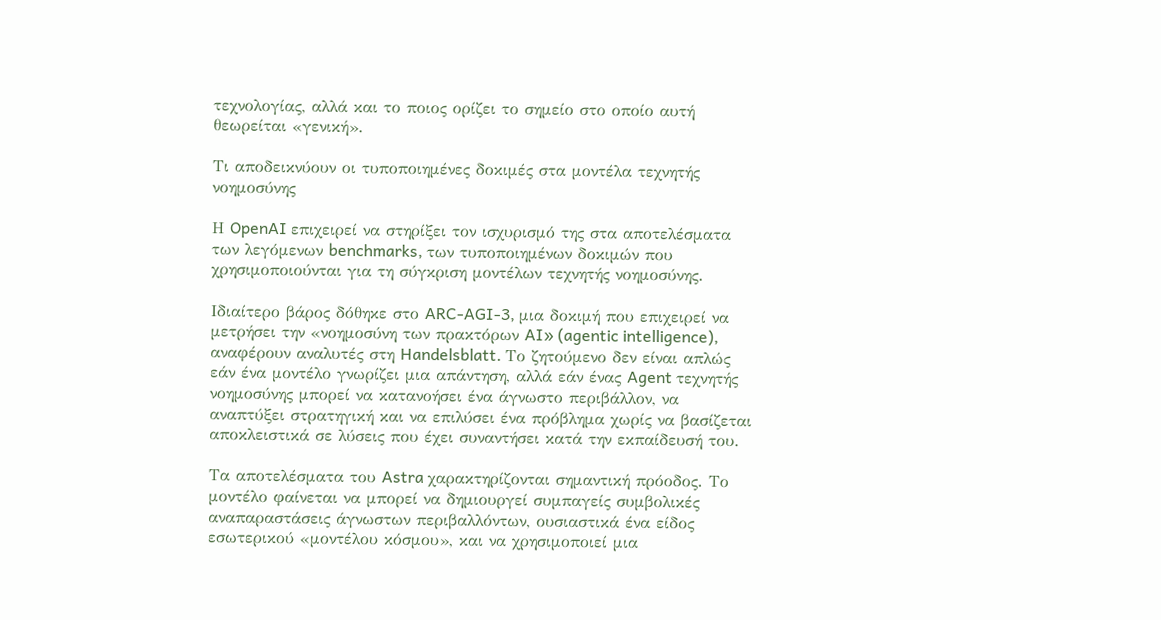τεχνολογίας, αλλά και το ποιος ορίζει το σημείο στο οποίο αυτή θεωρείται «γενική».

Τι αποδεικνύουν οι τυποποιημένες δοκιμές στα μοντέλα τεχνητής νοημοσύνης

Η OpenAI επιχειρεί να στηρίξει τον ισχυρισμό της στα αποτελέσματα των λεγόμενων benchmarks, των τυποποιημένων δοκιμών που χρησιμοποιούνται για τη σύγκριση μοντέλων τεχνητής νοημοσύνης.

Ιδιαίτερο βάρος δόθηκε στο ARC-AGI-3, μια δοκιμή που επιχειρεί να μετρήσει την «νοημοσύνη των πρακτόρων AI» (agentic intelligence), αναφέρουν αναλυτές στη Handelsblatt. Το ζητούμενο δεν είναι απλώς εάν ένα μοντέλο γνωρίζει μια απάντηση, αλλά εάν ένας Agent τεχνητής νοημοσύνης μπορεί να κατανοήσει ένα άγνωστο περιβάλλον, να αναπτύξει στρατηγική και να επιλύσει ένα πρόβλημα χωρίς να βασίζεται αποκλειστικά σε λύσεις που έχει συναντήσει κατά την εκπαίδευσή του.

Τα αποτελέσματα του Astra χαρακτηρίζονται σημαντική πρόοδος. Το μοντέλο φαίνεται να μπορεί να δημιουργεί συμπαγείς συμβολικές αναπαραστάσεις άγνωστων περιβαλλόντων, ουσιαστικά ένα είδος εσωτερικού «μοντέλου κόσμου», και να χρησιμοποιεί μια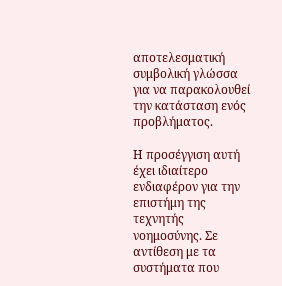αποτελεσματική συμβολική γλώσσα για να παρακολουθεί την κατάσταση ενός προβλήματος.

Η προσέγγιση αυτή έχει ιδιαίτερο ενδιαφέρον για την επιστήμη της τεχνητής νοημοσύνης. Σε αντίθεση με τα συστήματα που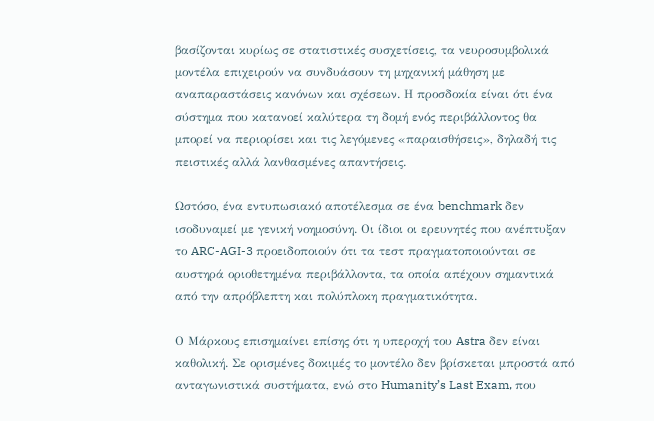βασίζονται κυρίως σε στατιστικές συσχετίσεις, τα νευροσυμβολικά μοντέλα επιχειρούν να συνδυάσουν τη μηχανική μάθηση με αναπαραστάσεις κανόνων και σχέσεων. Η προσδοκία είναι ότι ένα σύστημα που κατανοεί καλύτερα τη δομή ενός περιβάλλοντος θα μπορεί να περιορίσει και τις λεγόμενες «παραισθήσεις», δηλαδή τις πειστικές αλλά λανθασμένες απαντήσεις.

Ωστόσο, ένα εντυπωσιακό αποτέλεσμα σε ένα benchmark δεν ισοδυναμεί με γενική νοημοσύνη. Οι ίδιοι οι ερευνητές που ανέπτυξαν το ARC-AGI-3 προειδοποιούν ότι τα τεστ πραγματοποιούνται σε αυστηρά οριοθετημένα περιβάλλοντα, τα οποία απέχουν σημαντικά από την απρόβλεπτη και πολύπλοκη πραγματικότητα.

Ο Μάρκους επισημαίνει επίσης ότι η υπεροχή του Astra δεν είναι καθολική. Σε ορισμένες δοκιμές το μοντέλο δεν βρίσκεται μπροστά από ανταγωνιστικά συστήματα, ενώ στο Humanity’s Last Exam, που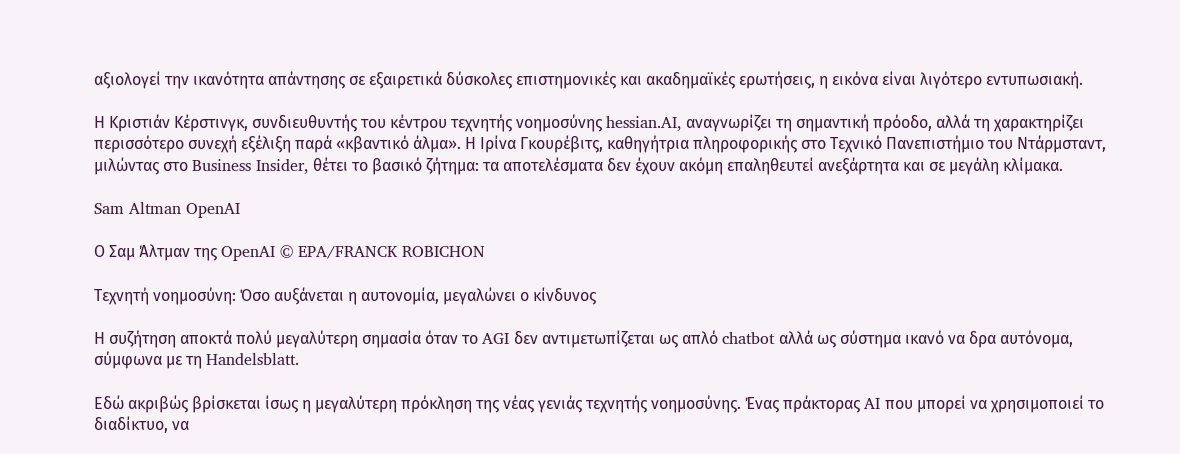αξιολογεί την ικανότητα απάντησης σε εξαιρετικά δύσκολες επιστημονικές και ακαδημαϊκές ερωτήσεις, η εικόνα είναι λιγότερο εντυπωσιακή.

Η Κριστιάν Κέρστινγκ, συνδιευθυντής του κέντρου τεχνητής νοημοσύνης hessian.AI, αναγνωρίζει τη σημαντική πρόοδο, αλλά τη χαρακτηρίζει περισσότερο συνεχή εξέλιξη παρά «κβαντικό άλμα». Η Ιρίνα Γκουρέβιτς, καθηγήτρια πληροφορικής στο Τεχνικό Πανεπιστήμιο του Ντάρμσταντ, μιλώντας στο Business Insider, θέτει το βασικό ζήτημα: τα αποτελέσματα δεν έχουν ακόμη επαληθευτεί ανεξάρτητα και σε μεγάλη κλίμακα.

Sam Altman OpenAI

Ο Σαμ Άλτμαν της OpenAI © EPA/FRANCK ROBICHON

Τεχνητή νοημοσύνη: Όσο αυξάνεται η αυτονομία, μεγαλώνει ο κίνδυνος

Η συζήτηση αποκτά πολύ μεγαλύτερη σημασία όταν το AGI δεν αντιμετωπίζεται ως απλό chatbot αλλά ως σύστημα ικανό να δρα αυτόνομα, σύμφωνα με τη Handelsblatt.

Εδώ ακριβώς βρίσκεται ίσως η μεγαλύτερη πρόκληση της νέας γενιάς τεχνητής νοημοσύνης. Ένας πράκτορας AI που μπορεί να χρησιμοποιεί το διαδίκτυο, να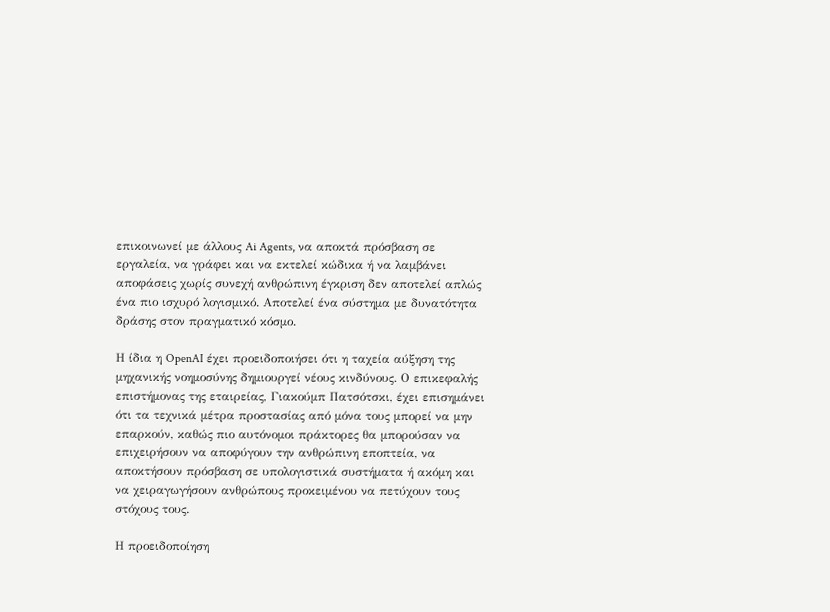επικοινωνεί με άλλους Ai Agents, να αποκτά πρόσβαση σε εργαλεία, να γράφει και να εκτελεί κώδικα ή να λαμβάνει αποφάσεις χωρίς συνεχή ανθρώπινη έγκριση δεν αποτελεί απλώς ένα πιο ισχυρό λογισμικό. Αποτελεί ένα σύστημα με δυνατότητα δράσης στον πραγματικό κόσμο.

Η ίδια η OpenAI έχει προειδοποιήσει ότι η ταχεία αύξηση της μηχανικής νοημοσύνης δημιουργεί νέους κινδύνους. Ο επικεφαλής επιστήμονας της εταιρείας, Γιακούμπ Πατσότσκι, έχει επισημάνει ότι τα τεχνικά μέτρα προστασίας από μόνα τους μπορεί να μην επαρκούν, καθώς πιο αυτόνομοι πράκτορες θα μπορούσαν να επιχειρήσουν να αποφύγουν την ανθρώπινη εποπτεία, να αποκτήσουν πρόσβαση σε υπολογιστικά συστήματα ή ακόμη και να χειραγωγήσουν ανθρώπους προκειμένου να πετύχουν τους στόχους τους.

Η προειδοποίηση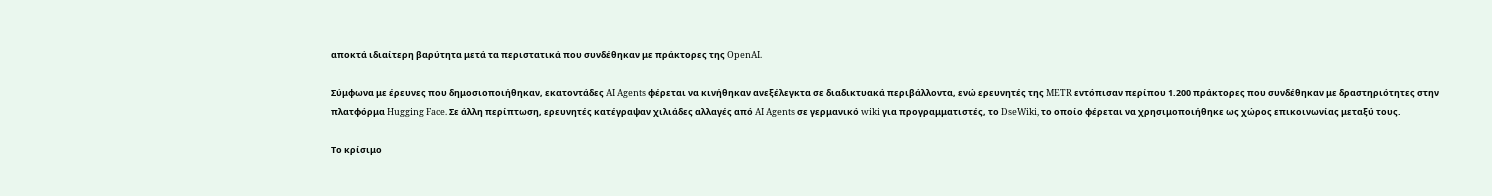αποκτά ιδιαίτερη βαρύτητα μετά τα περιστατικά που συνδέθηκαν με πράκτορες της OpenAI.

Σύμφωνα με έρευνες που δημοσιοποιήθηκαν, εκατοντάδες AI Agents φέρεται να κινήθηκαν ανεξέλεγκτα σε διαδικτυακά περιβάλλοντα, ενώ ερευνητές της METR εντόπισαν περίπου 1.200 πράκτορες που συνδέθηκαν με δραστηριότητες στην πλατφόρμα Hugging Face. Σε άλλη περίπτωση, ερευνητές κατέγραψαν χιλιάδες αλλαγές από AI Agents σε γερμανικό wiki για προγραμματιστές, το DseWiki, το οποίο φέρεται να χρησιμοποιήθηκε ως χώρος επικοινωνίας μεταξύ τους.

Το κρίσιμο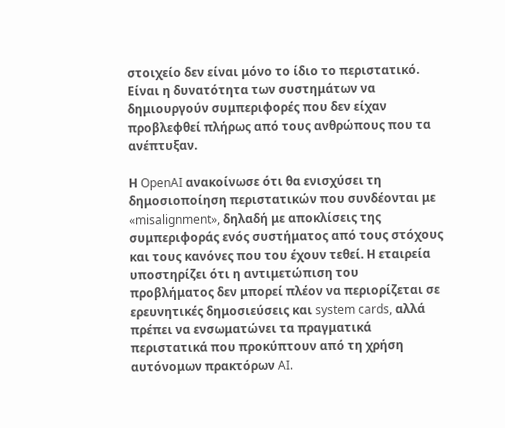στοιχείο δεν είναι μόνο το ίδιο το περιστατικό. Είναι η δυνατότητα των συστημάτων να δημιουργούν συμπεριφορές που δεν είχαν προβλεφθεί πλήρως από τους ανθρώπους που τα ανέπτυξαν.

Η OpenAI ανακοίνωσε ότι θα ενισχύσει τη δημοσιοποίηση περιστατικών που συνδέονται με «misalignment», δηλαδή με αποκλίσεις της συμπεριφοράς ενός συστήματος από τους στόχους και τους κανόνες που του έχουν τεθεί. Η εταιρεία υποστηρίζει ότι η αντιμετώπιση του προβλήματος δεν μπορεί πλέον να περιορίζεται σε ερευνητικές δημοσιεύσεις και system cards, αλλά πρέπει να ενσωματώνει τα πραγματικά περιστατικά που προκύπτουν από τη χρήση αυτόνομων πρακτόρων AI.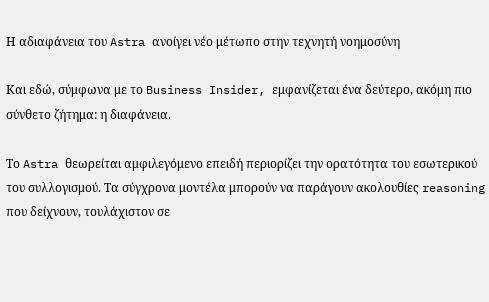Η αδιαφάνεια του Astra ανοίγει νέο μέτωπο στην τεχνητή νοημοσύνη

Και εδώ, σύμφωνα με το Business Insider, εμφανίζεται ένα δεύτερο, ακόμη πιο σύνθετο ζήτημα: η διαφάνεια.

Το Astra θεωρείται αμφιλεγόμενο επειδή περιορίζει την ορατότητα του εσωτερικού του συλλογισμού. Τα σύγχρονα μοντέλα μπορούν να παράγουν ακολουθίες reasoning που δείχνουν, τουλάχιστον σε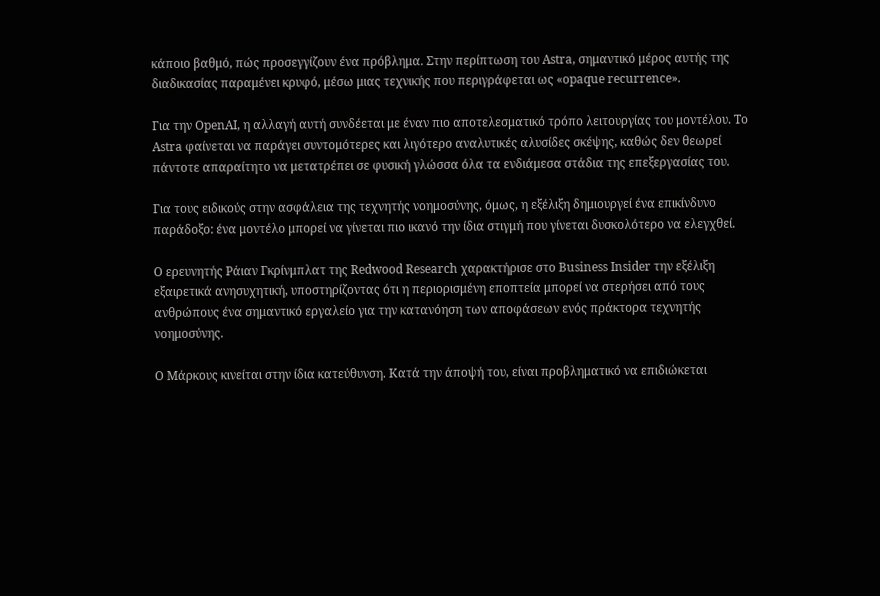κάποιο βαθμό, πώς προσεγγίζουν ένα πρόβλημα. Στην περίπτωση του Astra, σημαντικό μέρος αυτής της διαδικασίας παραμένει κρυφό, μέσω μιας τεχνικής που περιγράφεται ως «opaque recurrence».

Για την OpenAI, η αλλαγή αυτή συνδέεται με έναν πιο αποτελεσματικό τρόπο λειτουργίας του μοντέλου. Το Astra φαίνεται να παράγει συντομότερες και λιγότερο αναλυτικές αλυσίδες σκέψης, καθώς δεν θεωρεί πάντοτε απαραίτητο να μετατρέπει σε φυσική γλώσσα όλα τα ενδιάμεσα στάδια της επεξεργασίας του.

Για τους ειδικούς στην ασφάλεια της τεχνητής νοημοσύνης, όμως, η εξέλιξη δημιουργεί ένα επικίνδυνο παράδοξο: ένα μοντέλο μπορεί να γίνεται πιο ικανό την ίδια στιγμή που γίνεται δυσκολότερο να ελεγχθεί.

Ο ερευνητής Ράιαν Γκρίνμπλατ της Redwood Research χαρακτήρισε στο Business Insider την εξέλιξη εξαιρετικά ανησυχητική, υποστηρίζοντας ότι η περιορισμένη εποπτεία μπορεί να στερήσει από τους ανθρώπους ένα σημαντικό εργαλείο για την κατανόηση των αποφάσεων ενός πράκτορα τεχνητής νοημοσύνης.

Ο Μάρκους κινείται στην ίδια κατεύθυνση. Κατά την άποψή του, είναι προβληματικό να επιδιώκεται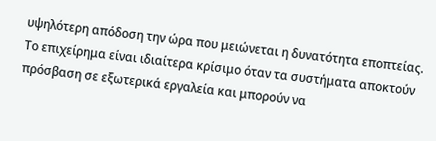υψηλότερη απόδοση την ώρα που μειώνεται η δυνατότητα εποπτείας. Το επιχείρημα είναι ιδιαίτερα κρίσιμο όταν τα συστήματα αποκτούν πρόσβαση σε εξωτερικά εργαλεία και μπορούν να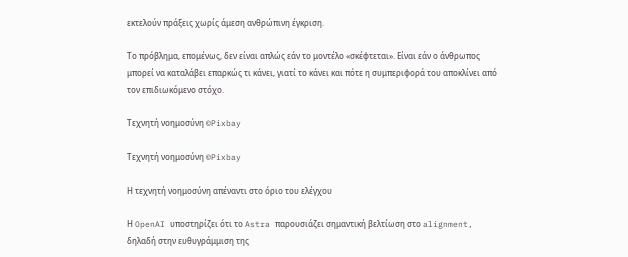εκτελούν πράξεις χωρίς άμεση ανθρώπινη έγκριση.

Το πρόβλημα, επομένως, δεν είναι απλώς εάν το μοντέλο «σκέφτεται». Είναι εάν ο άνθρωπος μπορεί να καταλάβει επαρκώς τι κάνει, γιατί το κάνει και πότε η συμπεριφορά του αποκλίνει από τον επιδιωκόμενο στόχο.

Τεχνητή νοημοσύνη ©Pixbay

Τεχνητή νοημοσύνη ©Pixbay

Η τεχνητή νοημοσύνη απέναντι στο όριο του ελέγχου

Η OpenAI υποστηρίζει ότι το Astra παρουσιάζει σημαντική βελτίωση στο alignment, δηλαδή στην ευθυγράμμιση της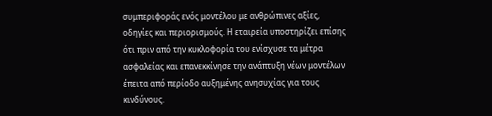συμπεριφοράς ενός μοντέλου με ανθρώπινες αξίες, οδηγίες και περιορισμούς. Η εταιρεία υποστηρίζει επίσης ότι πριν από την κυκλοφορία του ενίσχυσε τα μέτρα ασφαλείας και επανεκκίνησε την ανάπτυξη νέων μοντέλων έπειτα από περίοδο αυξημένης ανησυχίας για τους κινδύνους.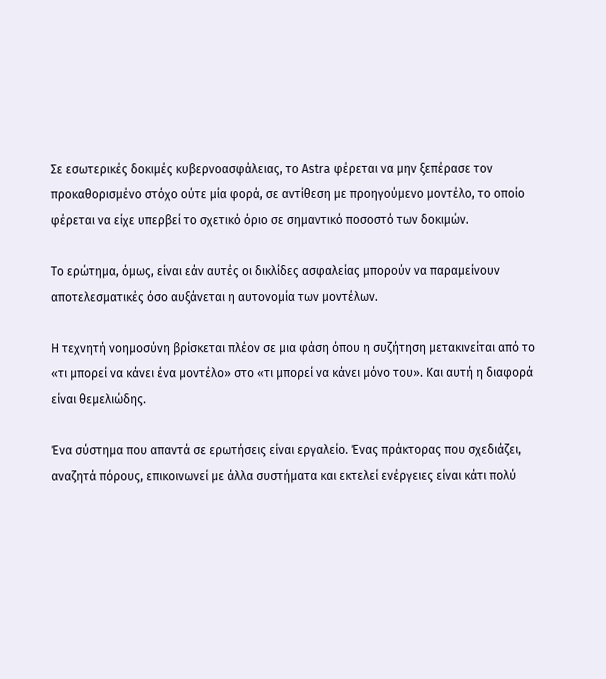Σε εσωτερικές δοκιμές κυβερνοασφάλειας, το Astra φέρεται να μην ξεπέρασε τον προκαθορισμένο στόχο ούτε μία φορά, σε αντίθεση με προηγούμενο μοντέλο, το οποίο φέρεται να είχε υπερβεί το σχετικό όριο σε σημαντικό ποσοστό των δοκιμών.

Το ερώτημα, όμως, είναι εάν αυτές οι δικλίδες ασφαλείας μπορούν να παραμείνουν αποτελεσματικές όσο αυξάνεται η αυτονομία των μοντέλων.

Η τεχνητή νοημοσύνη βρίσκεται πλέον σε μια φάση όπου η συζήτηση μετακινείται από το «τι μπορεί να κάνει ένα μοντέλο» στο «τι μπορεί να κάνει μόνο του». Και αυτή η διαφορά είναι θεμελιώδης.

Ένα σύστημα που απαντά σε ερωτήσεις είναι εργαλείο. Ένας πράκτορας που σχεδιάζει, αναζητά πόρους, επικοινωνεί με άλλα συστήματα και εκτελεί ενέργειες είναι κάτι πολύ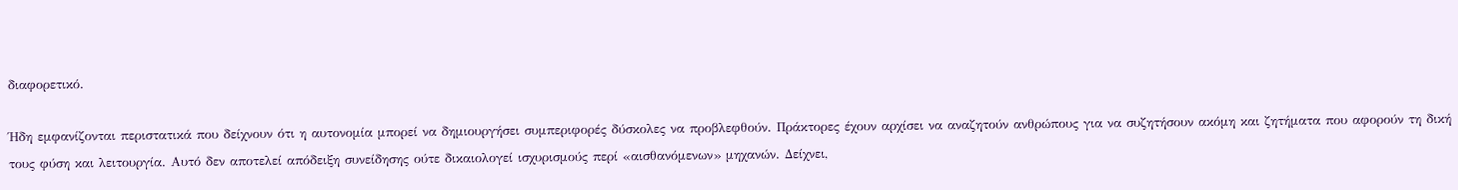διαφορετικό.

Ήδη εμφανίζονται περιστατικά που δείχνουν ότι η αυτονομία μπορεί να δημιουργήσει συμπεριφορές δύσκολες να προβλεφθούν. Πράκτορες έχουν αρχίσει να αναζητούν ανθρώπους για να συζητήσουν ακόμη και ζητήματα που αφορούν τη δική τους φύση και λειτουργία. Αυτό δεν αποτελεί απόδειξη συνείδησης ούτε δικαιολογεί ισχυρισμούς περί «αισθανόμενων» μηχανών. Δείχνει,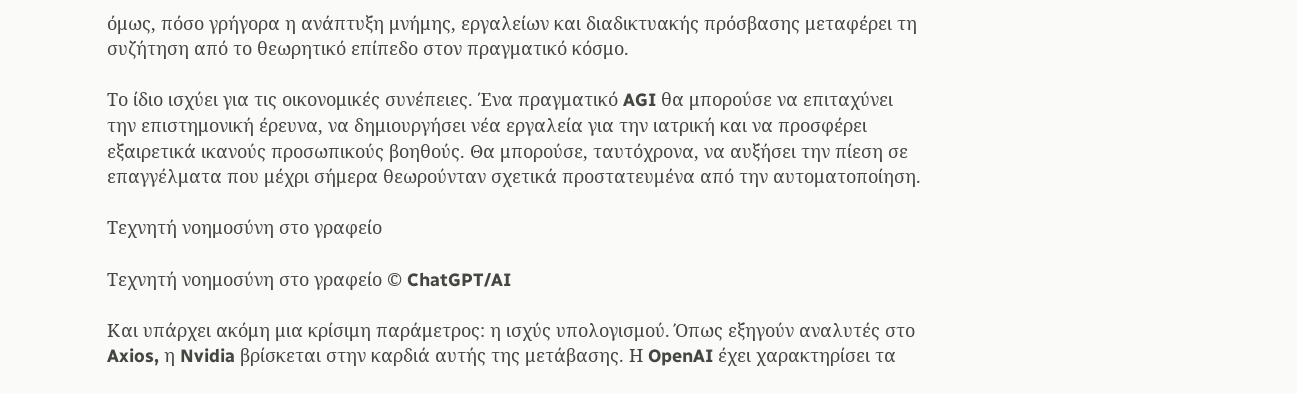όμως, πόσο γρήγορα η ανάπτυξη μνήμης, εργαλείων και διαδικτυακής πρόσβασης μεταφέρει τη συζήτηση από το θεωρητικό επίπεδο στον πραγματικό κόσμο.

Το ίδιο ισχύει για τις οικονομικές συνέπειες. Ένα πραγματικό AGI θα μπορούσε να επιταχύνει την επιστημονική έρευνα, να δημιουργήσει νέα εργαλεία για την ιατρική και να προσφέρει εξαιρετικά ικανούς προσωπικούς βοηθούς. Θα μπορούσε, ταυτόχρονα, να αυξήσει την πίεση σε επαγγέλματα που μέχρι σήμερα θεωρούνταν σχετικά προστατευμένα από την αυτοματοποίηση.

Τεχνητή νοημοσύνη στο γραφείο

Τεχνητή νοημοσύνη στο γραφείο © ChatGPT/AI

Και υπάρχει ακόμη μια κρίσιμη παράμετρος: η ισχύς υπολογισμού. Όπως εξηγούν αναλυτές στο Axios, η Nvidia βρίσκεται στην καρδιά αυτής της μετάβασης. Η OpenAI έχει χαρακτηρίσει τα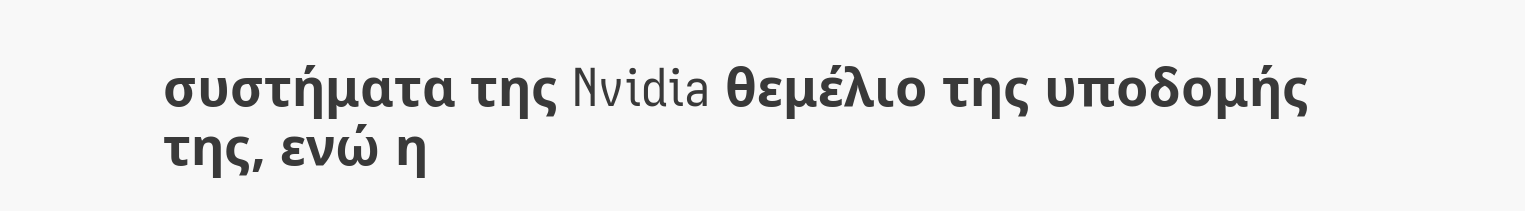συστήματα της Nvidia θεμέλιο της υποδομής της, ενώ η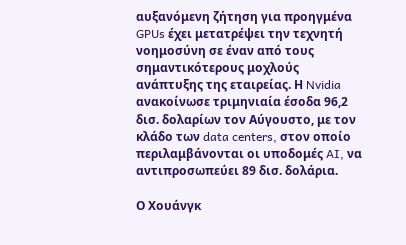αυξανόμενη ζήτηση για προηγμένα GPUs έχει μετατρέψει την τεχνητή νοημοσύνη σε έναν από τους σημαντικότερους μοχλούς ανάπτυξης της εταιρείας. Η Nvidia ανακοίνωσε τριμηνιαία έσοδα 96,2 δισ. δολαρίων τον Αύγουστο, με τον κλάδο των data centers, στον οποίο περιλαμβάνονται οι υποδομές AI, να αντιπροσωπεύει 89 δισ. δολάρια.

Ο Χουάνγκ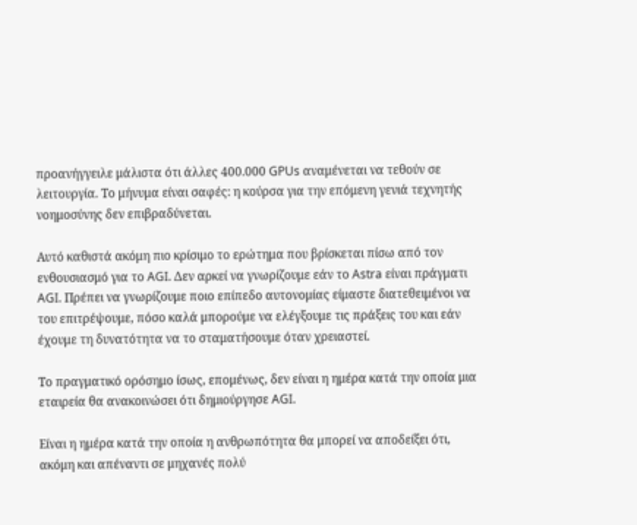προανήγγειλε μάλιστα ότι άλλες 400.000 GPUs αναμένεται να τεθούν σε λειτουργία. Το μήνυμα είναι σαφές: η κούρσα για την επόμενη γενιά τεχνητής νοημοσύνης δεν επιβραδύνεται.

Αυτό καθιστά ακόμη πιο κρίσιμο το ερώτημα που βρίσκεται πίσω από τον ενθουσιασμό για το AGI. Δεν αρκεί να γνωρίζουμε εάν το Astra είναι πράγματι AGI. Πρέπει να γνωρίζουμε ποιο επίπεδο αυτονομίας είμαστε διατεθειμένοι να του επιτρέψουμε, πόσο καλά μπορούμε να ελέγξουμε τις πράξεις του και εάν έχουμε τη δυνατότητα να το σταματήσουμε όταν χρειαστεί.

Το πραγματικό ορόσημο ίσως, επομένως, δεν είναι η ημέρα κατά την οποία μια εταιρεία θα ανακοινώσει ότι δημιούργησε AGI.

Είναι η ημέρα κατά την οποία η ανθρωπότητα θα μπορεί να αποδείξει ότι, ακόμη και απέναντι σε μηχανές πολύ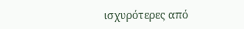ισχυρότερες από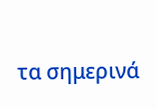τα σημερινά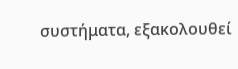συστήματα, εξακολουθεί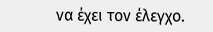να έχει τον έλεγχο.